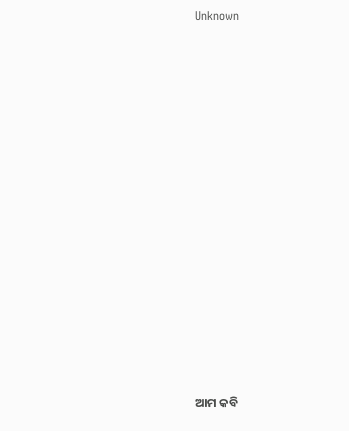Unknown





















ଆମ କବି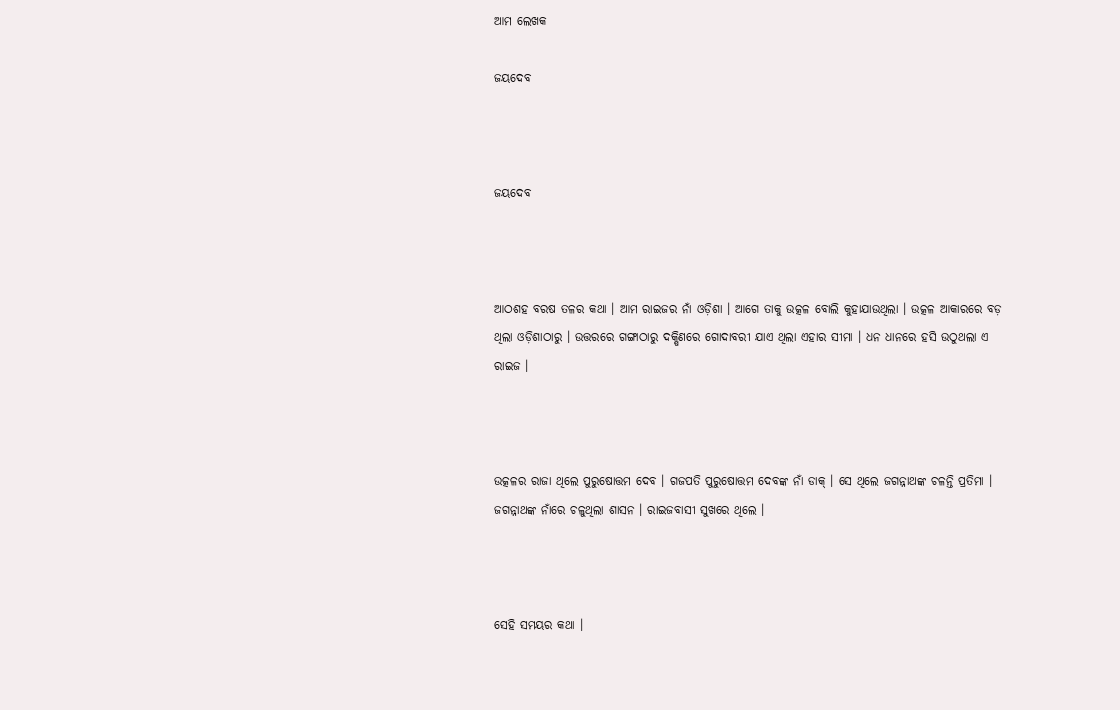ଆମ ଲେଖକ

ଜୟଦେବ



ଜୟଦେବ



ଆଠଶହ ବରଷ ତଳର କଥା । ଆମ ରାଇଜର ନାଁ ଓଡ଼ିଶା । ଆଗେ ତାକୁ ଉତ୍କଳ ବୋଲି କୁହାଯାଉଥିଲା । ଉତ୍କଳ ଆକାରରେ ବଡ଼ ଥିଲା ଓଡ଼ିଶାଠାରୁ । ଉତ୍ତରରେ ଗଙ୍ଗାଠାରୁ ଦକ୍ଷିଣରେ ଗୋଦାବରୀ ଯାଏ ଥିଲା ଏହାର ସୀମା । ଧନ ଧାନରେ ହସି ଉଠୁଥଲା ଏ ରାଇଜ ।



ଉତ୍କଳର ରାଜା ଥିଲେ ପୁରୁଷୋତ୍ତମ ଦେବ । ଗଜପତି ପୁରୁଷୋତ୍ତମ ଦେବଙ୍କ ନାଁ ଡାକ୍‌ । ସେ ଥିଲେ ଜଗନ୍ନାଥଙ୍କ ଚଳନ୍ତି ପ୍ରତିମା । ଜଗନ୍ନାଥଙ୍କ ନାଁରେ ଚଳୁଥିଲା ଶାସନ । ରାଇଜବାସୀ ସୁଖରେ ଥିଲେ ।



ସେହି ସମୟର କଥା ।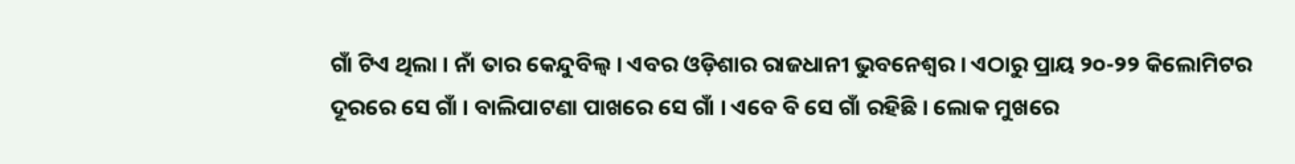ଗାଁ ଟିଏ ଥିଲା । ନାଁ ତାର କେନ୍ଦୁବିଲ୍ଵ । ଏବର ଓଡ଼ିଶାର ରାଜଧାନୀ ଭୁବନେଶ୍ଵର । ଏଠାରୁ ପ୍ରାୟ ୨୦-୨୨ କିଲୋମିଟର ଦୂରରେ ସେ ଗାଁ । ବାଲିପାଟଣା ପାଖରେ ସେ ଗାଁ । ଏବେ ବି ସେ ଗାଁ ରହିଛି । ଲୋକ ମୁଖରେ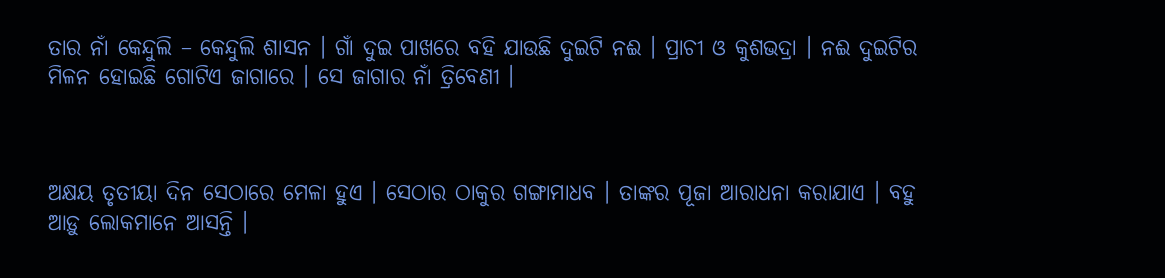ତାର ନାଁ କେନ୍ଦୁଲି – କେନ୍ଦୁଲି ଶାସନ । ଗାଁ ଦୁଇ ପାଖରେ ବହି ଯାଉଛି ଦୁଇଟି ନଈ । ପ୍ରାଚୀ ଓ କୁଶଭଦ୍ରା । ନଈ ଦୁଇଟିର ମିଳନ ହୋଇଛି ଗୋଟିଏ ଜାଗାରେ । ସେ ଜାଗାର ନାଁ ତ୍ରିବେଣୀ ।



ଅକ୍ଷୟ ତୃତୀୟା ଦିନ ସେଠାରେ ମେଳା ହୁଏ । ସେଠାର ଠାକୁର ଗଙ୍ଗାମାଧବ । ତାଙ୍କର ପୂଜା ଆରାଧନା କରାଯାଏ । ବହୁ ଆଡ଼ୁ ଲୋକମାନେ ଆସନ୍ତି ।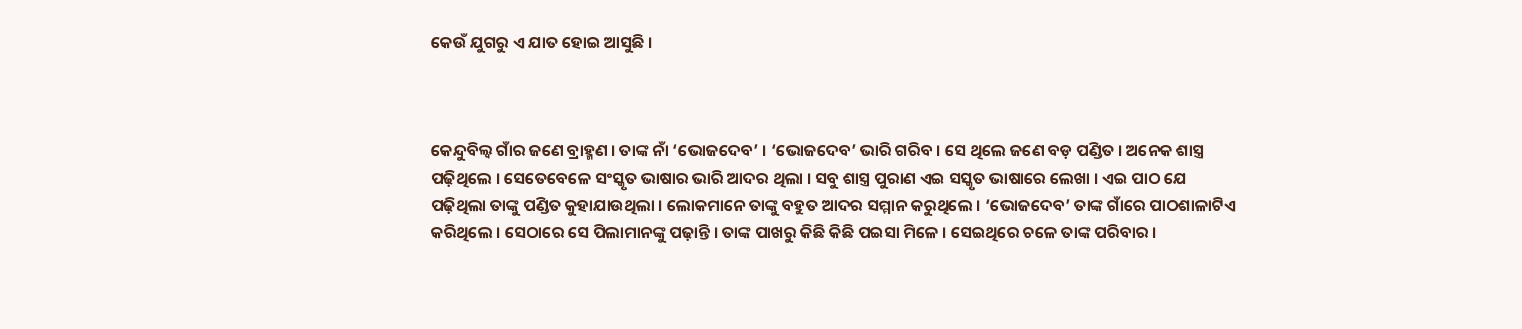କେଉଁ ଯୁଗରୁ ଏ ଯାତ ହୋଇ ଆସୁଛି ।



କେନ୍ଦୁବିଲ୍ଵ ଗାଁର ଜଣେ ବ୍ରାହ୍ମଣ । ତାଙ୍କ ନାଁ ‘ଭୋଜଦେବ’ । ‘ଭୋଜଦେବ’ ଭାରି ଗରିବ । ସେ ଥିଲେ ଜଣେ ବଡ଼ ପଣ୍ଡିତ । ଅନେକ ଶାସ୍ତ୍ର ପଢ଼ିଥିଲେ । ସେତେବେଳେ ସଂସ୍କୃତ ଭାଷାର ଭାରି ଆଦର ଥିଲା । ସବୁ ଶାସ୍ତ୍ର ପୁରାଣ ଏଇ ସସ୍କୃତ ଭାଷାରେ ଲେଖା । ଏଇ ପାଠ ଯେ ପଢ଼ିଥିଲା ତାଙ୍କୁ ପଣ୍ଡିତ କୁହାଯାଉଥିଲା । ଲୋକମାନେ ତାଙ୍କୁ ବହୁତ ଆଦର ସମ୍ମାନ କରୁଥିଲେ । ‘ଭୋଜଦେବ’ ତାଙ୍କ ଗାଁରେ ପାଠଶାଳାଟିଏ କରିଥିଲେ । ସେଠାରେ ସେ ପିଲାମାନଙ୍କୁ ପଢ଼ାନ୍ତି । ତାଙ୍କ ପାଖରୁ କିଛି କିଛି ପଇସା ମିଳେ । ସେଇଥିରେ ଚଳେ ତାଙ୍କ ପରିବାର ।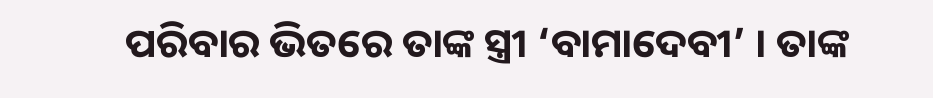ପରିବାର ଭିତରେ ତାଙ୍କ ସ୍ତ୍ରୀ ‘ବାମାଦେବୀ’ । ତାଙ୍କ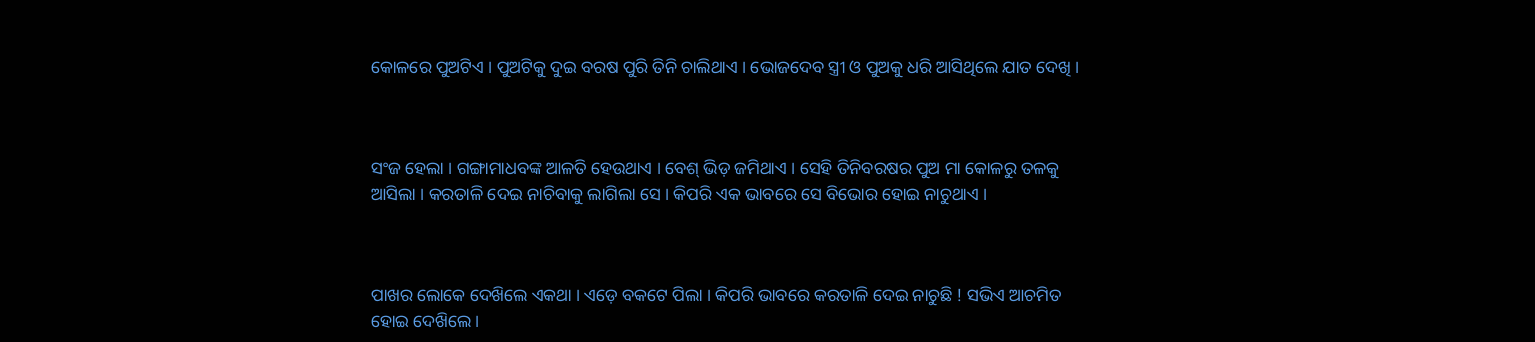କୋଳରେ ପୁଅଟିଏ । ପୁଅଟିକୁ ଦୁଇ ବରଷ ପୁରି ତିନି ଚାଲିଥାଏ । ଭୋଜଦେବ ସ୍ତ୍ରୀ ଓ ପୁଅକୁ ଧରି ଆସିଥିଲେ ଯାତ ଦେଖି ।



ସଂଜ ହେଲା । ଗଙ୍ଗାମାଧବଙ୍କ ଆଳତି ହେଉଥାଏ । ବେଶ୍‌ ଭିଡ଼ ଜମିଥାଏ । ସେହି ତିନିବରଷର ପୁଅ ମା କୋଳରୁ ତଳକୁ ଆସିଲା । କରତାଳି ଦେଇ ନାଚିବାକୁ ଲାଗିଲା ସେ । କିପରି ଏକ ଭାବରେ ସେ ବିଭୋର ହୋଇ ନାଚୁଥାଏ ।



ପାଖର ଲୋକେ ଦେଖ‌ିଲେ ଏକଥା । ଏଡ଼େ ବକଟେ ପିଲା । କିପରି ଭାବରେ କରତାଳି ଦେଇ ନାଚୁଛି ! ସଭିଏ ଆଚମିତ ହୋଇ ଦେଖ‌ିଲେ ।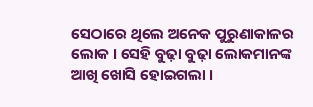ସେଠାରେ ଥିଲେ ଅନେକ ପୁରୁଣାକାଳର ଲୋକ । ସେହି ବୁଢ଼ା ବୁଢ଼ା ଲୋକମାନଙ୍କ ଆଖି ଖୋସି ହୋଇଗଲା ।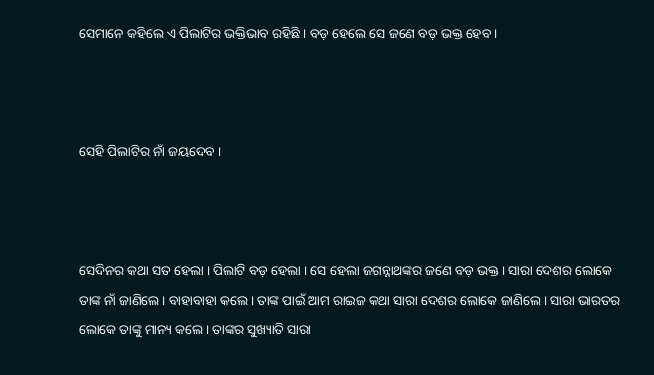ସେମାନେ କହିଲେ ଏ ପିଲାଟିର ଭକ୍ତିଭାବ ରହିଛି । ବଡ଼ ହେଲେ ସେ ଜଣେ ବଡ଼ ଭକ୍ତ ହେବ ।



ସେହି ପିଲାଟିର ନାଁ ଜୟଦେବ ।



ସେଦିନର କଥା ସତ ହେଲା । ପିଲାଟି ବଡ଼ ହେଲା । ସେ ହେଲା ଜଗନ୍ନାଥଙ୍କର ଜଣେ ବଡ଼ ଭକ୍ତ । ସାରା ଦେଶର ଲୋକେ ତାଙ୍କ ନାଁ ଜାଣିଲେ । ବାହାବାହା କଲେ । ତାଙ୍କ ପାଇଁ ଆମ ରାଇଜ କଥା ସାରା ଦେଶର ଲୋକେ ଜାଣିଲେ । ସାରା ଭାରତର ଲୋକେ ତାଙ୍କୁ ମାନ୍ୟ କଲେ । ତାଙ୍କର ସୁଖ୍ୟାତି ସାରା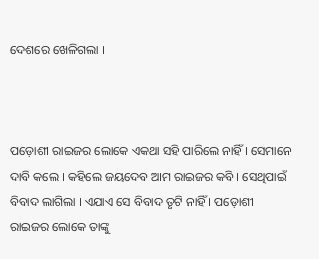ଦେଶରେ ଖେଳିଗଲା ।



ପଡ଼ୋଶୀ ରାଇଜର ଲୋକେ ଏକଥା ସହି ପାରିଲେ ନାହିଁ । ସେମାନେ ଦାବି କଲେ । କହିଲେ ଜୟଦେବ ଆମ ରାଇଜର କବି । ସେଥିପାଇଁ ବିବାଦ ଲାଗିଲା । ଏଯାଏ ସେ ବିବାଦ ତୃଟି ନାହିଁ । ପଡ଼ୋଶୀ ରାଇଜର ଲୋକେ ତାଙ୍କୁ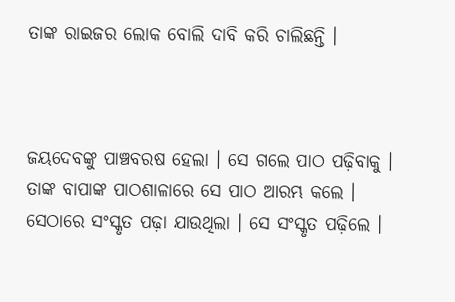ତାଙ୍କ ରାଇଜର ଲୋକ ବୋଲି ଦାବି କରି ଚାଲିଛନ୍ତି ।



ଜୟଦେବଙ୍କୁ ପାଞ୍ଚବରଷ ହେଲା । ସେ ଗଲେ ପାଠ ପଢ଼ିବାକୁ । ତାଙ୍କ ବାପାଙ୍କ ପାଠଶାଳାରେ ସେ ପାଠ ଆରମ୍ଭ କଲେ । ସେଠାରେ ସଂସ୍କୃତ ପଢ଼ା ଯାଉଥିଲା । ସେ ସଂସ୍କୃତ ପଢ଼ିଲେ ।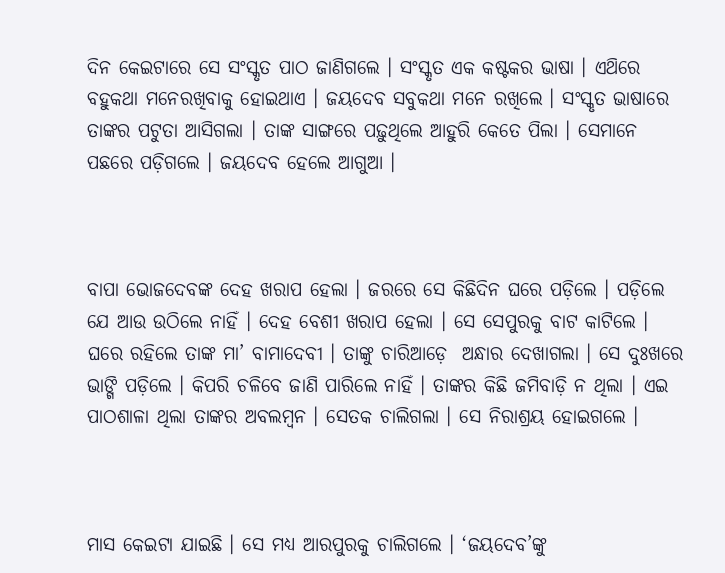ଦିନ କେଇଟାରେ ସେ ସଂସ୍କୃତ ପାଠ ଜାଣିଗଲେ । ସଂସ୍କୃତ ଏକ କଷ୍ଟକର ଭାଷା । ଏଥ‌ିରେ ବହୁକଥା ମନେରଖିବାକୁ ହୋଇଥାଏ । ଜୟଦେବ ସବୁକଥା ମନେ ରଖିଲେ । ସଂସ୍କୃତ ଭାଷାରେ ତାଙ୍କର ପଟୁତା ଆସିଗଲା । ତାଙ୍କ ସାଙ୍ଗରେ ପଢ଼ୁଥିଲେ ଆହୁରି କେତେ ପିଲା । ସେମାନେ ପଛରେ ପଡ଼ିଗଲେ । ଜୟଦେବ ହେଲେ ଆଗୁଆ ।



ବାପା ଭୋଜଦେବଙ୍କ ଦେହ ଖରାପ ହେଲା । ଜରରେ ସେ କିଛିଦିନ ଘରେ ପଡ଼ିଲେ । ପଡ଼ିଲେ ଯେ ଆଉ ଉଠିଲେ ନାହିଁ । ଦେହ ବେଶୀ ଖରାପ ହେଲା । ସେ ସେପୁରକୁ ବାଟ କାଟିଲେ । ଘରେ ରହିଲେ ତାଙ୍କ ମା’ ବାମାଦେବୀ । ତାଙ୍କୁ ଚାରିଆଡ଼େ  ଅନ୍ଧାର ଦେଖାଗଲା । ସେ ଦୁଃଖରେ ଭାଙ୍ଗି ପଡ଼ିଲେ । କିପରି ଚଳିବେ ଜାଣି ପାରିଲେ ନାହିଁ । ତାଙ୍କର କିଛି ଜମିବାଡ଼ି ନ ଥିଲା । ଏଇ ପାଠଶାଳା ଥିଲା ତାଙ୍କର ଅବଲମ୍ବନ । ସେତକ ଚାଲିଗଲା । ସେ ନିରାଶ୍ରୟ ହୋଇଗଲେ ।



ମାସ କେଇଟା ଯାଇଛି । ସେ ମଧ୍ୟ ଆରପୁରକୁ ଚାଲିଗଲେ । ‘ଜୟଦେବ’ଙ୍କୁ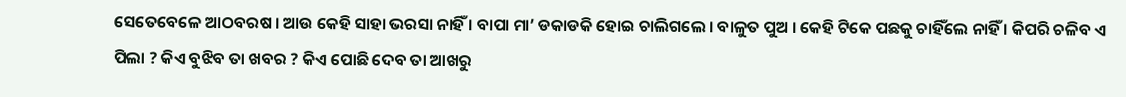ସେତେବେଳେ ଆଠବରଷ । ଆଉ କେହି ସାହା ଭରସା ନାହିଁ । ବାପା ମା’ ଡକାଡକି ହୋଇ ଚାଲିଗଲେ । ବାଳୁତ ପୁଅ । କେହି ଟିକେ ପଛକୁ ଚାହିଁଲେ ନାହିଁ । କିପରି ଚଳିବ ଏ ପିଲା ? କିଏ ବୁଝିବ ତା ଖବର ? କିଏ ପୋଛି ଦେବ ତା ଆଖରୁ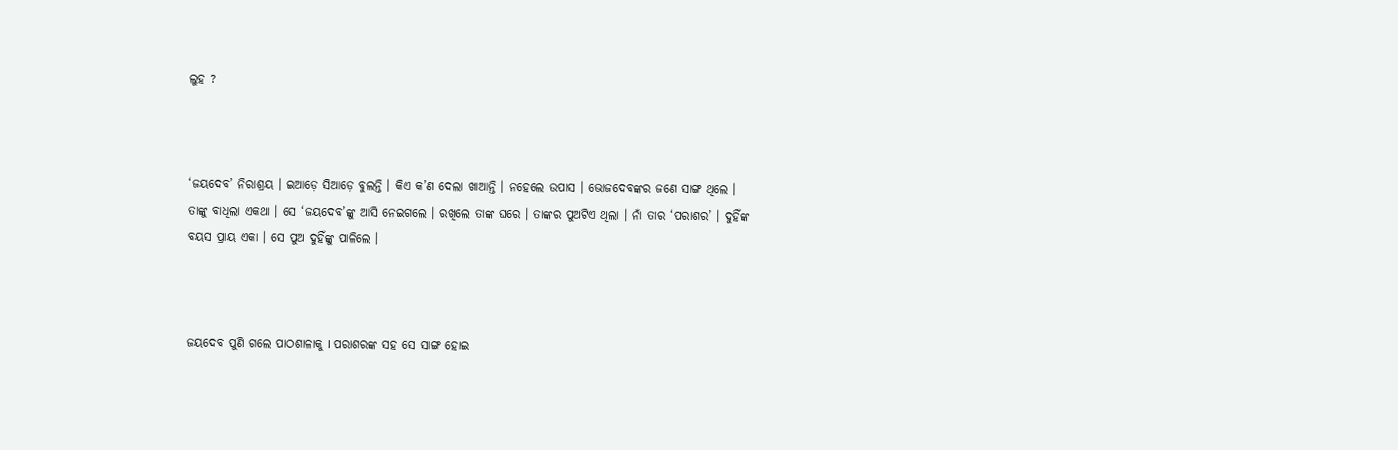ଲୁହ ?



‘ଜୟଦେବ’ ନିରାଶ୍ରୟ । ଇଆଡ଼େ ସିଆଡ଼େ ବୁଲନ୍ତି । କିଏ କ’ଣ ଦେଲା ଖାଆନ୍ତି । ନହେଲେ ଉପାସ । ଭୋଜଦେବଙ୍କର ଜଣେ ସାଙ୍ଗ ଥିଲେ । ତାଙ୍କୁ ବାଧିଲା ଏକଥା । ସେ ‘ଜୟଦେବ’ଙ୍କୁ ଆସି ନେଇଗଲେ । ରଖିଲେ ତାଙ୍କ ଘରେ । ତାଙ୍କର ପୁଅଟିଏ ଥିଲା । ନାଁ ତାର ‘ପରାଶର’ । ଦୁହିଁଙ୍କ ବୟସ ପ୍ରାୟ ଏକା । ସେ ପୁଅ ଦୁହିଁଙ୍କୁ ପାଳିଲେ ।



ଜୟଦେବ ପୁଣି ଗଲେ ପାଠଶାଳାକୁ I ପରାଶରଙ୍କ ସହ ସେ ସାଙ୍ଗ ହୋଇ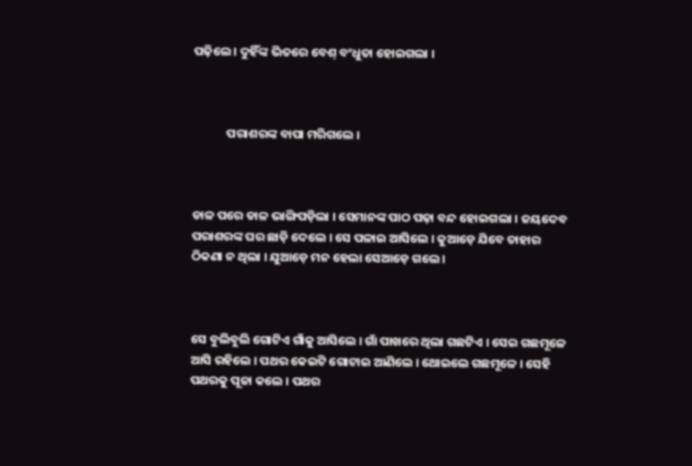ପଢ଼ିଲେ । ଦୁହିଁଙ୍କ ଭିତରେ ବେଶ୍‌ ବଂଧୁତା ହୋଇଗଲା ।



            ପରାଶରଙ୍କ ବାପା ମରିଗଲେ ।



ଡାଳ ପରେ ଡାଳ ଭାଙ୍ଗିପଡ଼ିଲା । ସେମାନଙ୍କ ପାଠ ପଢ଼ା ବନ୍ଦ ହୋଇଗଲା । ଜୟଦେବ ପରାଶରଙ୍କ ଘର ଛାଡ଼ି ଦେଲେ । ସେ ପଳାଇ ଆସିଲେ । କୁଆଡ଼େ ଯିବେ ତାହାର ଠିକଣା ନ ଥିଲା । ଯୁଆଡ଼େ ମନ ହେଲା ସେଆଡ଼େ ଗଲେ ।



ସେ ବୁଲିବୁଲି ଗୋଟିଏ ଗାଁକୁ ଆସିଲେ । ଗାଁ ପାଖରେ ଥିଲା ଗଛଟିଏ । ସେଇ ଗଛମୂଳେ ଆସି ରହିଲେ । ପଥର କେଇଟି ଗୋଟାଇ ଆଣିଲେ । ଥୋଇଲେ ଗଛମୂଳେ । ସେହି ପଥରକୁ ପୂଜା କଲେ । ପଥର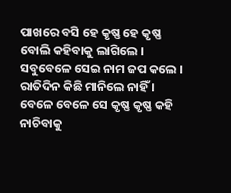ପାଖରେ ବସି ହେ କୃଷ୍ଣ ହେ କୃଷ୍ଣ ବୋଲି କହିବାକୁ ଲାଗିଲେ । ସବୁବେଳେ ସେଇ ନାମ ଜପ କଲେ । ରାତିଦିନ କିଛି ମାନିଲେ ନାହିଁ । ବେଳେ ବେଳେ ସେ କୃଷ୍ଣ କୃଷ୍ଣ କହି ନାଚିବାକୁ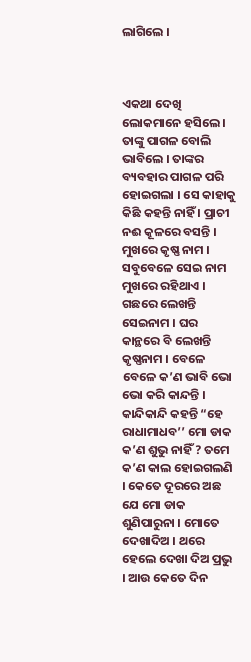ଲାଗିଲେ ।



ଏକଥା ଦେଖି ଲୋକମାନେ ହସିଲେ । ତାଙ୍କୁ ପାଗଳ ବୋଲି ଭାବିଲେ । ତାଙ୍କର ବ୍ୟବହାର ପାଗଳ ପରି ହୋଇଗଲା । ସେ କାହାକୁ କିଛି କହନ୍ତି ନାହିଁ । ପ୍ରାଚୀ ନଈ କୂଳରେ ବସନ୍ତି । ମୁଖରେ କୃଷ୍ଣ ନାମ । ସବୁବେଳେ ସେଇ ନାମ ମୁଖରେ ରହିଥାଏ । ଗଛରେ ଲେଖନ୍ତି ସେଇନାମ । ଘର କାନ୍ଥରେ ବି ଲେଖନ୍ତି କୃଷ୍ଣନାମ । ବେଳେ ବେଳେ କ’ଣ ଭାବି ଭୋ ଭୋ କରି କାନ୍ଦନ୍ତି । କାନ୍ଦିକାନ୍ଦି କହନ୍ତି “ହେ ରାଧାମାଧବ’’ ମୋ ଡାକ କ’ଣ ଶୁଭୁ ନାହିଁ ? ତମେ କ’ଣ କାଲ ହୋଇଗଲଣି । କେତେ ଦୂରରେ ଅଛ ଯେ ମୋ ଡାକ ଶୁଣିପାରୁନା । ମୋତେ ଦେଖାଦିଅ । ଥରେ ହେଲେ ଦେଖା ଦିଅ ପ୍ରଭୁ । ଆଉ କେତେ ଦିନ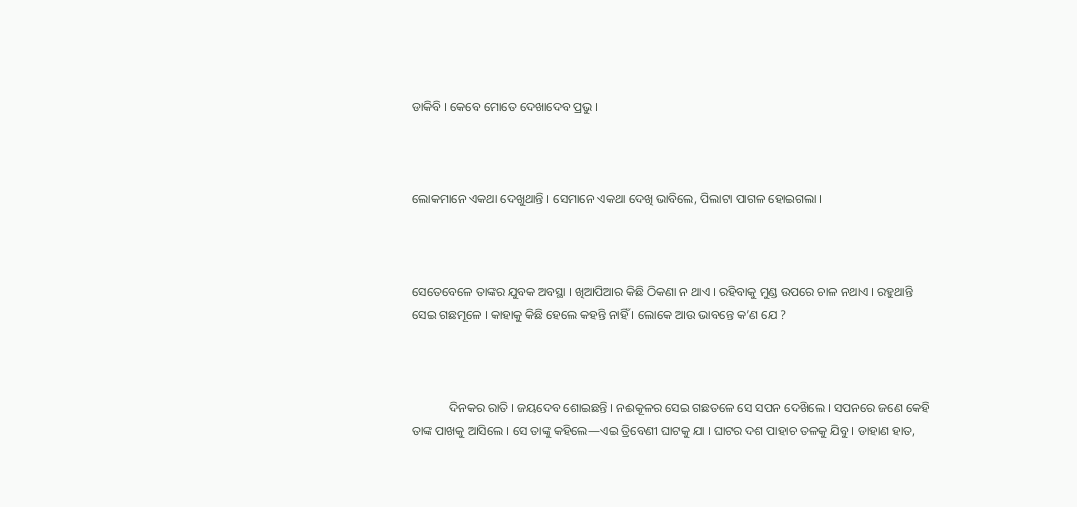ଡାକିବି । କେବେ ମୋତେ ଦେଖାଦେବ ପ୍ରଭୁ ।



ଲୋକମାନେ ଏକଥା ଦେଖୁଥାନ୍ତି । ସେମାନେ ଏକଥା ଦେଖି ଭାବିଲେ, ପିଲାଟା ପାଗଳ ହୋଇଗଲା ।



ସେତେବେଳେ ତାଙ୍କର ଯୁବକ ଅବସ୍ଥା । ଖିଆପିଆର କିଛି ଠିକଣା ନ ଥାଏ । ରହିବାକୁ ମୁଣ୍ଡ ଉପରେ ଚାଳ ନଥାଏ । ରହୁଥାନ୍ତି ସେଇ ଗଛମୂଳେ । କାହାକୁ କିଛି ହେଲେ କହନ୍ତି ନାହିଁ । ଲୋକେ ଆଉ ଭାବନ୍ତେ କ’ଣ ଯେ ?



            ଦିନକର ରାତି । ଜୟଦେବ ଶୋଇଛନ୍ତି । ନଈକୂଳର ସେଇ ଗଛତଳେ ସେ ସପନ ଦେଖ‌ିଲେ । ସପନରେ ଜଣେ କେହି ତାଙ୍କ ପାଖକୁ ଆସିଲେ । ସେ ତାଙ୍କୁ କହିଲେ—ଏଇ ତ୍ରିବେଣୀ ଘାଟକୁ ଯା । ଘାଟର ଦଶ ପାହାଚ ତଳକୁ ଯିବୁ । ଡାହାଣ ହାତ,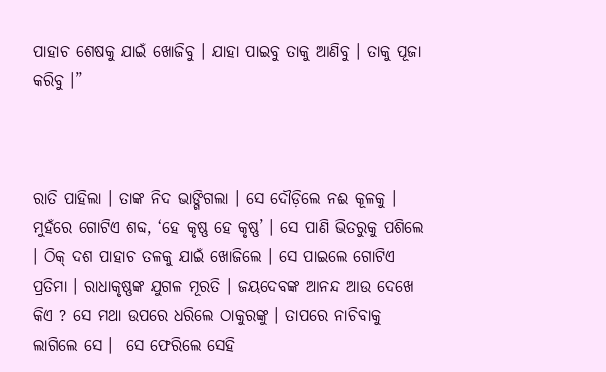ପାହାଚ ଶେଷକୁ ଯାଇଁ ଖୋଜିବୁ । ଯାହା ପାଇବୁ ତାକୁ ଆଣିବୁ । ତାକୁ ପୂଜା କରିବୁ ।”



ରାତି ପାହିଲା । ତାଙ୍କ ନିଦ ଭାଙ୍ଗିଗଲା । ସେ ଦୌଡ଼ିଲେ ନଈ କୂଳକୁ । ମୁହଁରେ ଗୋଟିଏ ଶବ୍ଦ, ‘ହେ କୃଷ୍ଣ ହେ କୃଷ୍ଣ’ । ସେ ପାଣି ଭିତରୁକୁ ପଶିଲେ । ଠିକ୍‌ ଦଶ ପାହାଚ ତଳକୁ ଯାଇଁ ଖୋଜିଲେ । ସେ ପାଇଲେ ଗୋଟିଏ ପ୍ରତିମା । ରାଧାକୃଷ୍ଣଙ୍କ ଯୁଗଳ ମୂରତି । ଜୟଦେବଙ୍କ ଆନନ୍ଦ ଆଉ ଦେଖେ କିଏ ? ସେ ମଥା ଉପରେ ଧରିଲେ ଠାକୁରଙ୍କୁ । ତାପରେ ନାଚିବାକୁ ଲାଗିଲେ ସେ ।  ସେ ଫେରିଲେ ସେହି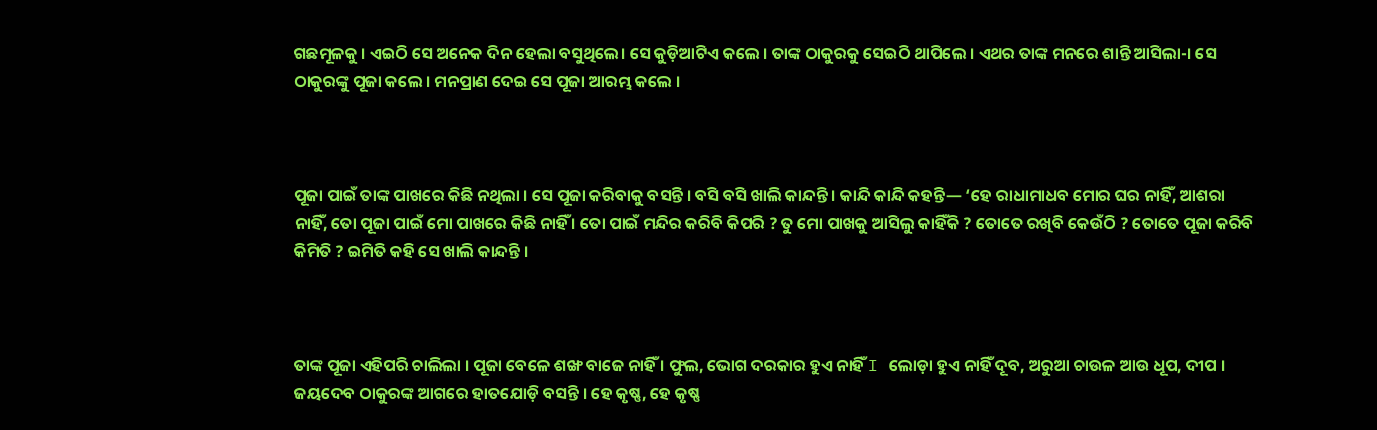ଗଛମୂଳକୁ । ଏଇଠି ସେ ଅନେକ ଦିନ ହେଲା ବସୁଥିଲେ। ସେ କୁଡ଼ିଆଟିଏ କଲେ । ତାଙ୍କ ଠାକୁରକୁ ସେଇଠି ଥାପିଲେ । ଏଥର ତାଙ୍କ ମନରେ ଶାନ୍ତି ଆସିଲା-। ସେ ଠାକୁରଙ୍କୁ ପୂଜା କଲେ । ମନପ୍ରାଣ ଦେଇ ସେ ପୂଜା ଆରମ୍ଭ କଲେ ।



ପୂଜା ପାଇଁ ତାଙ୍କ ପାଖରେ କିଛି ନଥିଲା । ସେ ପୂଜା କରିବାକୁ ବସନ୍ତି । ବସି ବସି ଖାଲି କାନ୍ଦନ୍ତି । କାନ୍ଦି କାନ୍ଦି କହନ୍ତି— ‘ହେ ରାଧାମାଧବ ମୋର ଘର ନାହିଁ, ଆଶରା ନାହିଁ, ତୋ ପୂଜା ପାଇଁ ମୋ ପାଖରେ କିଛି ନାହିଁ । ତୋ ପାଇଁ ମନ୍ଦିର କରିବି କିପରି ? ତୁ ମୋ ପାଖକୁ ଆସିଲୁ କାହିଁକି ? ତୋତେ ରଖିବି କେଉଁଠି ? ତୋତେ ପୂଜା କରିବି କିମିତି ? ଇମିତି କହି ସେ ଖାଲି କାନ୍ଦନ୍ତି ।



ତାଙ୍କ ପୂଜା ଏହିପରି ଚାଲିଲା । ପୂଜା ବେଳେ ଶଙ୍ଖ ବାଜେ ନାହିଁ । ଫୁଲ, ଭୋଗ ଦରକାର ହୁଏ ନାହିଁ I ଲୋଡ଼ା ହୁଏ ନାହିଁ ଦୂବ, ଅରୁଆ ଚାଉଳ ଆଉ ଧୂପ, ଦୀପ । ଜୟଦେବ ଠାକୁରଙ୍କ ଆଗରେ ହାତଯୋଡ଼ି ବସନ୍ତି । ହେ କୃଷ୍ଣ, ହେ କୃଷ୍ଣ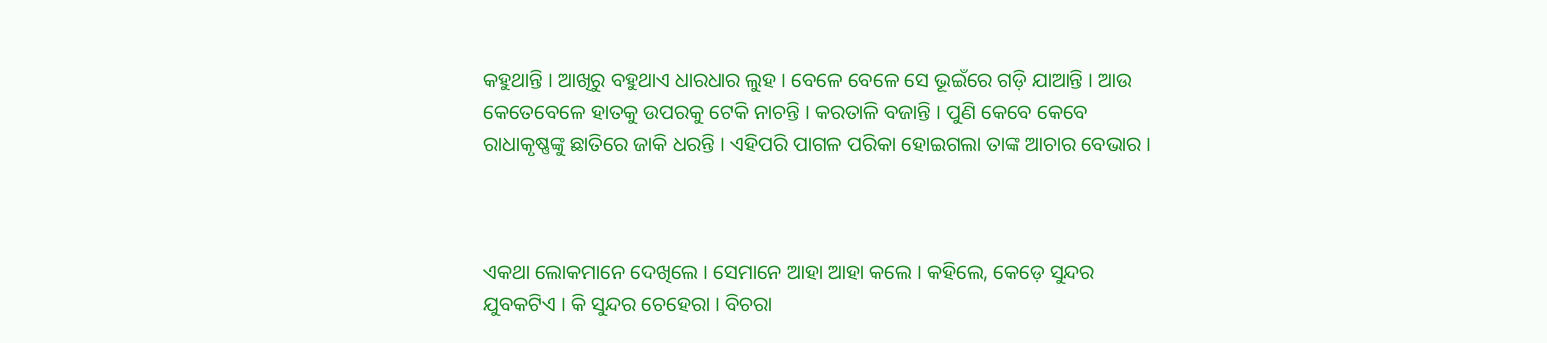କହୁଥାନ୍ତି । ଆଖିରୁ ବହୁଥାଏ ଧାରଧାର ଲୁହ । ବେଳେ ବେଳେ ସେ ଭୂଇଁରେ ଗଡ଼ି ଯାଆନ୍ତି । ଆଉ କେତେବେଳେ ହାତକୁ ଉପରକୁ ଟେକି ନାଚନ୍ତି । କରତାଳି ବଜାନ୍ତି । ପୁଣି କେବେ କେବେ ରାଧାକୃଷ୍ଣଙ୍କୁ ଛାତିରେ ଜାକି ଧରନ୍ତି । ଏହିପରି ପାଗଳ ପରିକା ହୋଇଗଲା ତାଙ୍କ ଆଚାର ବେଭାର ।



ଏକଥା ଲୋକମାନେ ଦେଖିଲେ । ସେମାନେ ଆହା ଆହା କଲେ । କହିଲେ, କେଡ଼େ ସୁନ୍ଦର ଯୁବକଟିଏ । କି ସୁନ୍ଦର ଚେହେରା । ବିଚରା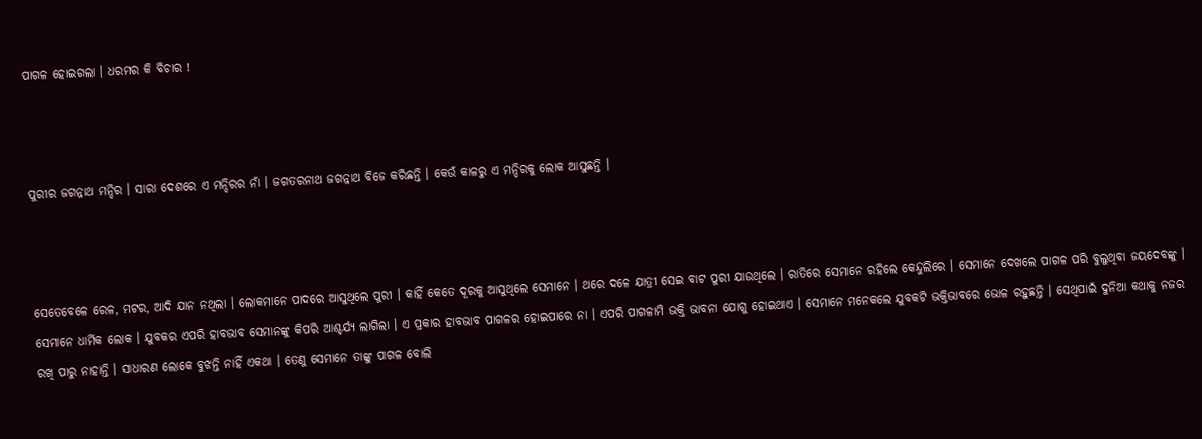ପାଗଳ ହୋଇଗଲା । ଧରମର କି ବିଚାର !



ପୁରୀର ଜଗନ୍ନାଥ ମନ୍ଦିର । ସାରା ଦେଶରେ ଏ ମନ୍ଦିରର ନାଁ । ଜଗତରନାଥ ଜଗନ୍ନାଥ ବିଜେ କରିଛନ୍ତି । କେଉଁ କାଳରୁ ଏ ମନ୍ଦିରକୁ ଲୋକ ଆସୁଛନ୍ତି ।



ସେତେବେଳେ ରେଳ, ମଟର, ଆଦି ଯାନ ନଥିଲା । ଲୋକମାନେ ପାଦରେ ଆସୁଥିଲେ ପୁରୀ । କାହିଁ କେତେ ଦୂରକୁ ଆସୁଥିଲେ ସେମାନେ । ଥରେ ଦଳେ ଯାତ୍ରୀ ସେଇ ବାଟ ପୁରୀ ଯାଉଥିଲେ । ରାତିରେ ସେମାନେ ରହିଲେ କେନ୍ଦୁଲିରେ । ସେମାନେ ଦେଖଲେ ପାଗଳ ପରି ବୁଲୁଥିବା ଜୟଦେବଙ୍କୁ । ସେମାନେ ଧାର୍ମିକ ଲୋକ । ଯୁବକର ଏପରି ହାବଭାବ ସେମାନଙ୍କୁ କିପରି ଆଶ୍ଚର୍ଯ୍ୟ ଲାଗିଲା । ଏ ପ୍ରକାର ହାବଭାବ ପାଗଳର ହୋଇପାରେ ନା । ଏପରି ପାଗଳାମି ଭକ୍ତି ଭାବନା ଯୋଗୁ ହୋଇଥାଏ । ସେମାନେ ମନେକଲେ ଯୁବକଟି ଭକ୍ତିଭାବରେ ଭୋଳ ରହୁଛନ୍ତି । ସେଥିପାଇଁ ଦୁନିଆ କଥାକୁ ନଜର ରଖି ପାରୁ ନାହାନ୍ତି । ସାଧାରଣ ଲୋକେ ବୁଝନ୍ତି ନାହିଁ ଏକଥା । ତେଣୁ ସେମାନେ ତାଙ୍କୁ ପାଗଳ ବୋଲି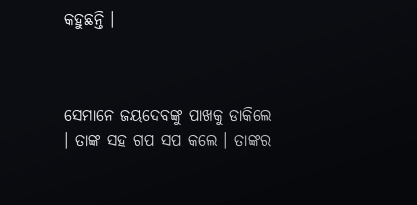କହୁଛନ୍ତି ।



ସେମାନେ ଜୟଦେବଙ୍କୁ ପାଖକୁ ଡାକିଲେ । ତାଙ୍କ ସହ ଗପ ସପ କଲେ । ତାଙ୍କର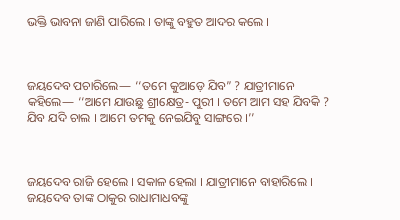ଭକ୍ତି ଭାବନା ଜାଣି ପାରିଲେ । ତାଙ୍କୁ ବହୁତ ଆଦର କଲେ ।



ଜୟଦେବ ପଚାରିଲେ— ‘‘ତମେ କୁଆଡ଼େ ଯିବ” ? ଯାତ୍ରୀମାନେ କହିଲେ— ‘‘ଆମେ ଯାଉଛୁ ଶ୍ରୀକ୍ଷେତ୍ର- ପୁରୀ । ତମେ ଆମ ସହ ଯିବକି ? ଯିବ ଯଦି ଚାଲ । ଆମେ ତମକୁ ନେଇଯିବୁ ସାଙ୍ଗରେ ।’’



ଜୟଦେବ ରାଜି ହେଲେ । ସକାଳ ହେଲା । ଯାତ୍ରୀମାନେ ବାହାରିଲେ । ଜୟଦେବ ତାଙ୍କ ଠାକୁର ରାଧାମାଧବଙ୍କୁ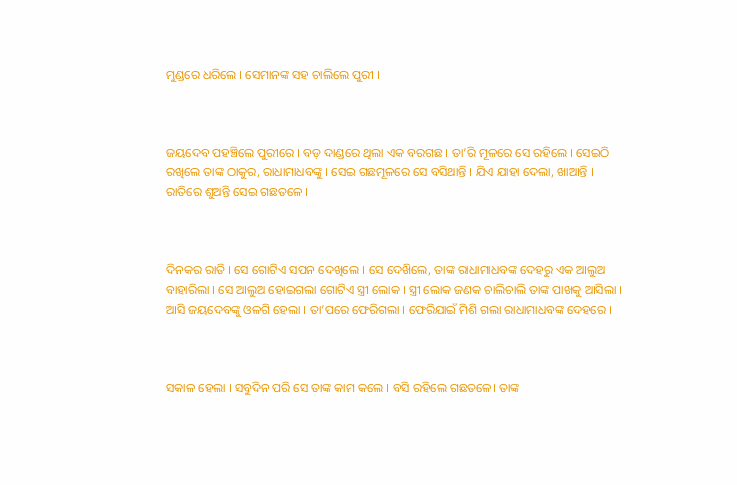ମୁଣ୍ଡରେ ଧରିଲେ । ସେମାନଙ୍କ ସହ ଚାଲିଲେ ପୁରୀ ।



ଜୟଦେବ ପହଞ୍ଚିଲେ ପୁରୀରେ । ବଡ଼ ଦାଣ୍ଡରେ ଥିଲା ଏକ ବରଗଛ । ତା’ରି ମୂଳରେ ସେ ରହିଲେ । ସେଇଠି ରଖିଲେ ତାଙ୍କ ଠାକୁର, ରାଧାମାଧବଙ୍କୁ । ସେଇ ଗଛମୂଳରେ ସେ ବସିଥାନ୍ତି । ଯିଏ ଯାହା ଦେଲା, ଖାଆନ୍ତି । ରାତିରେ ଶୁଅନ୍ତି ସେଇ ଗଛତଳେ ।



ଦିନକର ରାତି । ସେ ଗୋଟିଏ ସପନ ଦେଖିଲେ । ସେ ଦେଖ‌ିଲେ, ତାଙ୍କ ରାଧାମାଧବଙ୍କ ଦେହରୁ ଏକ ଆଲୁଅ ବାହାରିଲା । ସେ ଆଲୁଅ ହୋଇଗଲା ଗୋଟିଏ ସ୍ତ୍ରୀ ଲୋକ । ସ୍ତ୍ରୀ ଲୋକ ଜଣକ ଚାଲିଚାଲି ତାଙ୍କ ପାଖକୁ ଆସିଲା । ଆସି ଜୟଦେବଙ୍କୁ ଓଳଗି ହେଲା । ତା’ପରେ ଫେରିଗଲା । ଫେରିଯାଇଁ ମିଶି ଗଲା ରାଧାମାଧବଙ୍କ ଦେହରେ ।



ସକାଳ ହେଲା । ସବୁଦିନ ପରି ସେ ତାଙ୍କ କାମ କଲେ । ବସି ରହିଲେ ଗଛତଳେ। ତାଙ୍କ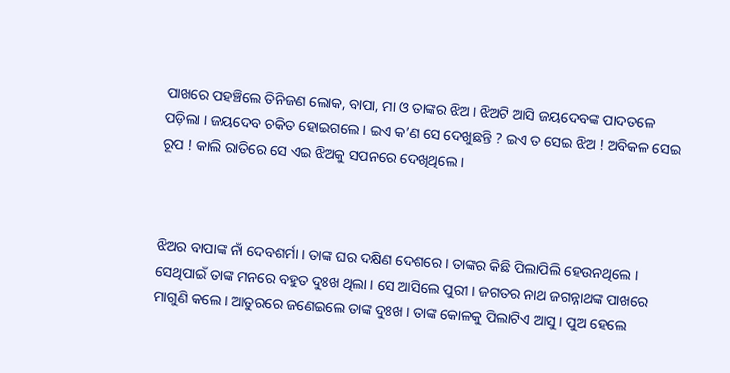ପାଖରେ ପହଞ୍ଚିଲେ ତିନିଜଣ ଲୋକ, ବାପା, ମା ଓ ତାଙ୍କର ଝିଅ । ଝିଅଟି ଆସି ଜୟଦେବଙ୍କ ପାଦତଳେ ପଡ଼ିଲା । ଜୟଦେବ ଚକିତ ହୋଇଗଲେ । ଇଏ କ’ଣ ସେ ଦେଖୁଛନ୍ତି ? ଇଏ ତ ସେଇ ଝିଅ ! ଅବିକଳ ସେଇ ରୂପ ! କାଲି ରାତିରେ ସେ ଏଇ ଝିଅକୁ ସପନରେ ଦେଖିଥିଲେ ।



ଝିଅର ବାପାଙ୍କ ନାଁ ଦେବଶର୍ମା । ତାଙ୍କ ଘର ଦକ୍ଷିଣ ଦେଶରେ । ତାଙ୍କର କିଛି ପିଲାପିଲି ହେଉନଥିଲେ । ସେଥିପାଇଁ ତାଙ୍କ ମନରେ ବହୁତ ଦୁଃଖ ଥିଲା । ସେ ଆସିଲେ ପୁରୀ । ଜଗତର ନାଥ ଜଗନ୍ନାଥଙ୍କ ପାଖରେ ମାଗୁଣି କଲେ । ଆତୁରରେ ଜଣେଇଲେ ତାଙ୍କ ଦୁଃଖ । ତାଙ୍କ କୋଳକୁ ପିଲାଟିଏ ଆସୁ । ପୁଅ ହେଲେ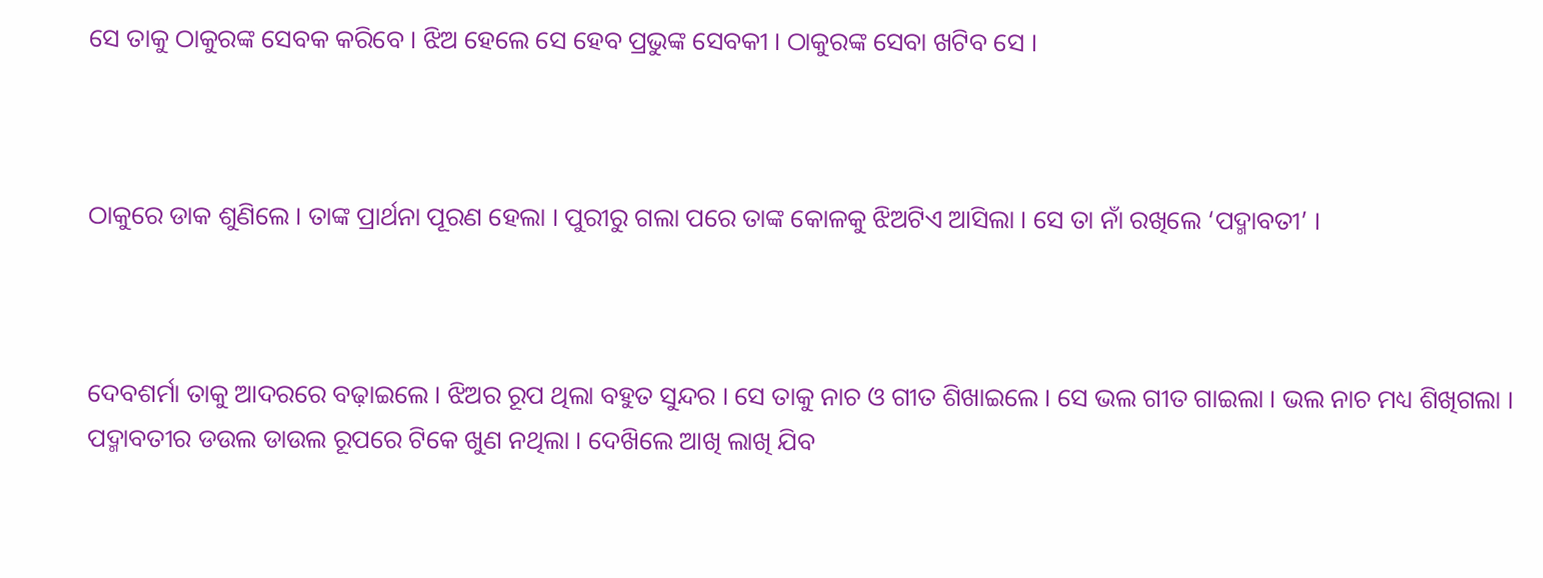ସେ ତାକୁ ଠାକୁରଙ୍କ ସେବକ କରିବେ । ଝିଅ ହେଲେ ସେ ହେବ ପ୍ରଭୁଙ୍କ ସେବକୀ । ଠାକୁରଙ୍କ ସେବା ଖଟିବ ସେ ।



ଠାକୁରେ ଡାକ ଶୁଣିଲେ । ତାଙ୍କ ପ୍ରାର୍ଥନା ପୂରଣ ହେଲା । ପୁରୀରୁ ଗଲା ପରେ ତାଙ୍କ କୋଳକୁ ଝିଅଟିଏ ଆସିଲା । ସେ ତା ନାଁ ରଖିଲେ ‘ପଦ୍ମାବତୀ’ ।



ଦେବଶର୍ମା ତାକୁ ଆଦରରେ ବଢ଼ାଇଲେ । ଝିଅର ରୂପ ଥିଲା ବହୁତ ସୁନ୍ଦର । ସେ ତାକୁ ନାଚ ଓ ଗୀତ ଶିଖାଇଲେ । ସେ ଭଲ ଗୀତ ଗାଇଲା । ଭଲ ନାଚ ମଧ୍ୟ ଶିଖିଗଲା । ପଦ୍ମାବତୀର ଡଉଲ ଡାଉଲ ରୂପରେ ଟିକେ ଖୁଣ ନଥିଲା । ଦେଖ‌ିଲେ ଆଖି ଲାଖି ଯିବ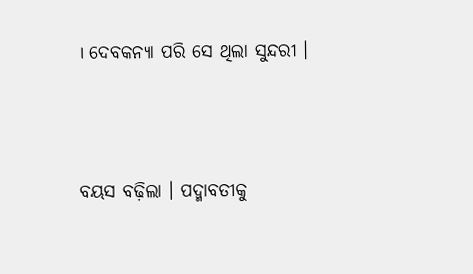। ଦେବକନ୍ୟା ପରି ସେ ଥିଲା ସୁନ୍ଦରୀ ।



ବୟସ ବଢ଼ିଲା । ପଦ୍ମାବତୀକୁ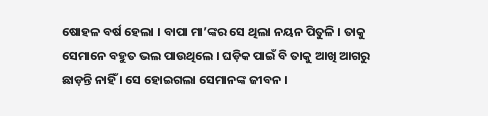ଷୋହଳ ବର୍ଷ ହେଲା । ବାପା ମା’ଙ୍କର ସେ ଥିଲା ନୟନ ପିତୁଳି । ତାକୁ ସେମାନେ ବହୁତ ଭଲ ପାଉଥିଲେ । ଘଡ଼ିକ ପାଇଁ ବି ତାକୁ ଆଖି ଆଗରୁ ଛାଡ଼ନ୍ତି ନାହିଁ । ସେ ହୋଇଗଲା ସେମାନଙ୍କ ଜୀବନ ।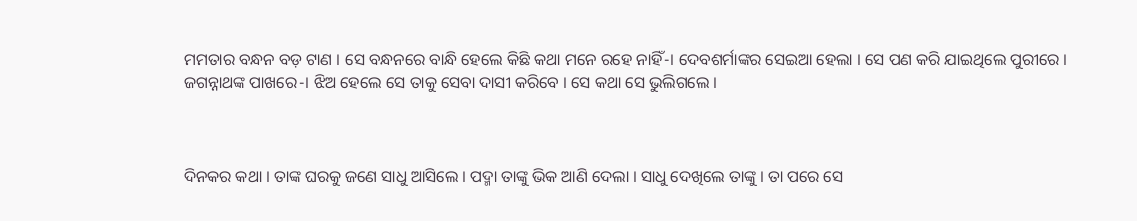ମମତାର ବନ୍ଧନ ବଡ଼ ଟାଣ । ସେ ବନ୍ଧନରେ ବାନ୍ଧି ହେଲେ କିଛି କଥା ମନେ ରହେ ନାହିଁ-। ଦେବଶର୍ମାଙ୍କର ସେଇଆ ହେଲା । ସେ ପଣ କରି ଯାଇଥିଲେ ପୁରୀରେ । ଜଗନ୍ନାଥଙ୍କ ପାଖରେ-। ଝିଅ ହେଲେ ସେ ତାକୁ ସେବା ଦାସୀ କରିବେ । ସେ କଥା ସେ ଭୁଲିଗଲେ ।



ଦିନକର କଥା । ତାଙ୍କ ଘରକୁ ଜଣେ ସାଧୁ ଆସିଲେ । ପଦ୍ମା ତାଙ୍କୁ ଭିକ ଆଣି ଦେଲା । ସାଧୁ ଦେଖିଲେ ତାଙ୍କୁ । ତା ପରେ ସେ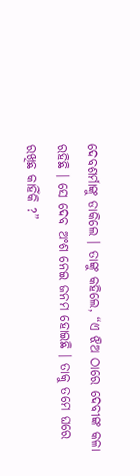ଦେବଶର୍ମାଙ୍କୁ ଡାକିଲେ । ତାଙ୍କୁ କହିଲେ, “ଏ ଝିଅ ଠାରେ ଦେବୀଙ୍କ କଳା ରହିଛି । ସେ ଦେବ ଅଂଶ ନେଇ ଜନମ ହୋଇଛି । ତାକୁ ତମେ ଘରେ ରଖିଛ କାହିଁକି ?”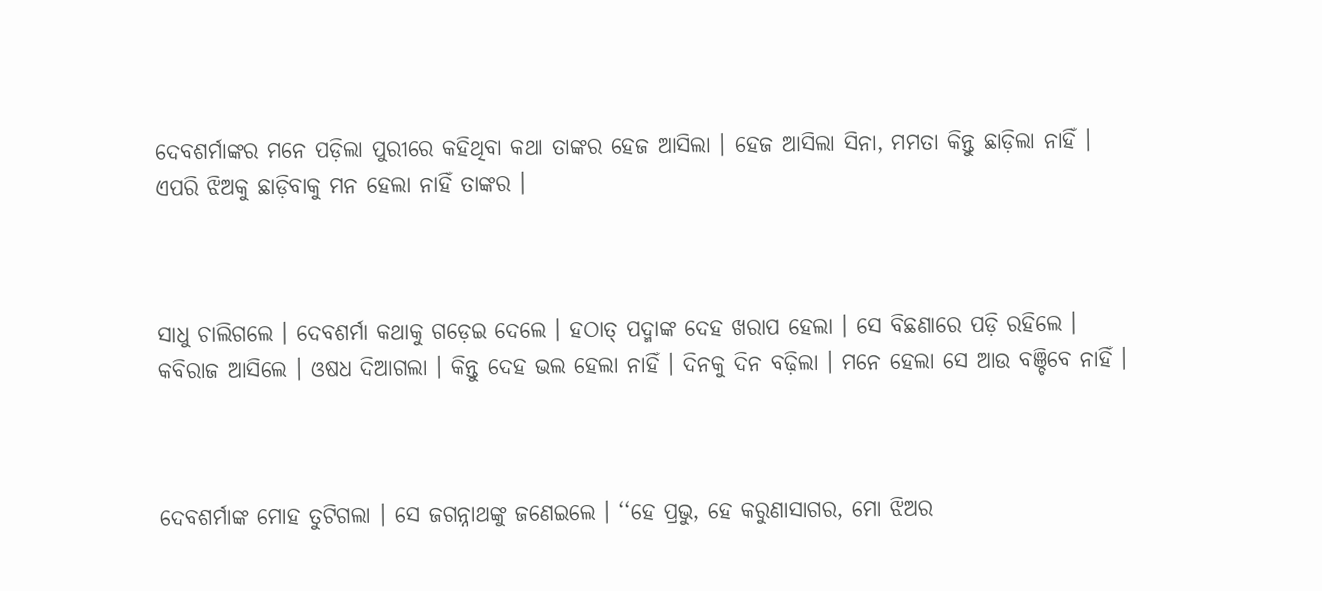ଦେବଶର୍ମାଙ୍କର ମନେ ପଡ଼ିଲା ପୁରୀରେ କହିଥିବା କଥା ତାଙ୍କର ହେଜ ଆସିଲା । ହେଜ ଆସିଲା ସିନା, ମମତା କିନ୍ତୁ ଛାଡ଼ିଲା ନାହିଁ । ଏପରି ଝିଅକୁ ଛାଡ଼ିବାକୁ ମନ ହେଲା ନାହିଁ ତାଙ୍କର ।



ସାଧୁ ଚାଲିଗଲେ । ଦେବଶର୍ମା କଥାକୁ ଗଡ଼େଇ ଦେଲେ । ହଠାତ୍‌ ପଦ୍ମାଙ୍କ ଦେହ ଖରାପ ହେଲା । ସେ ବିଛଣାରେ ପଡ଼ି ରହିଲେ । କବିରାଜ ଆସିଲେ । ଓଷଧ ଦିଆଗଲା । କିନ୍ତୁ ଦେହ ଭଲ ହେଲା ନାହିଁ । ଦିନକୁ ଦିନ ବଢ଼ିଲା । ମନେ ହେଲା ସେ ଆଉ ବଞ୍ଚିବେ ନାହିଁ ।



ଦେବଶର୍ମାଙ୍କ ମୋହ ତୁଟିଗଲା । ସେ ଜଗନ୍ନାଥଙ୍କୁ ଜଣେଇଲେ । ‘‘ହେ ପ୍ରଭୁ, ହେ କରୁଣାସାଗର, ମୋ ଝିଅର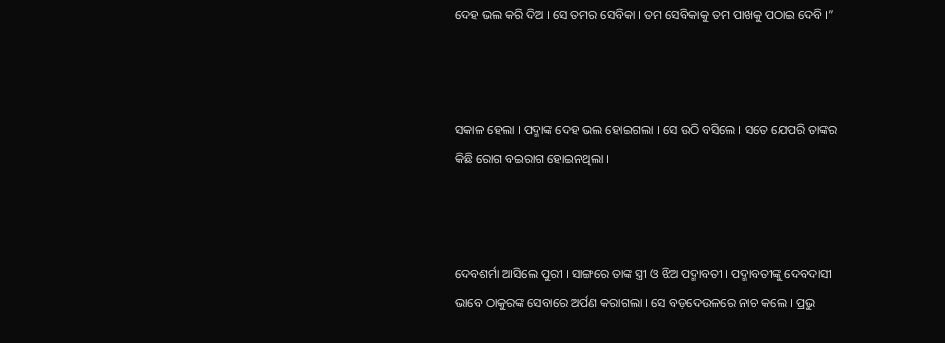ଦେହ ଭଲ କରି ଦିଅ । ସେ ତମର ସେବିକା । ତମ ସେବିକାକୁ ତମ ପାଖକୁ ପଠାଇ ଦେବି ।”



ସକାଳ ହେଲା । ପଦ୍ମାଙ୍କ ଦେହ ଭଲ ହୋଇଗଲା । ସେ ଉଠି ବସିଲେ । ସତେ ଯେପରି ତାଙ୍କର କିଛି ରୋଗ ବଇରାଗ ହୋଇନଥିଲା ।



ଦେବଶର୍ମା ଆସିଲେ ପୁରୀ । ସାଙ୍ଗରେ ତାଙ୍କ ସ୍ତ୍ରୀ ଓ ଝିଅ ପଦ୍ମାବତୀ । ପଦ୍ମାବତୀଙ୍କୁ ଦେବଦାସୀ ଭାବେ ଠାକୁରଙ୍କ ସେବାରେ ଅର୍ପଣ କରାଗଲା । ସେ ବଡ଼ଦେଉଳରେ ନାଚ କଲେ । ପ୍ରଭୁ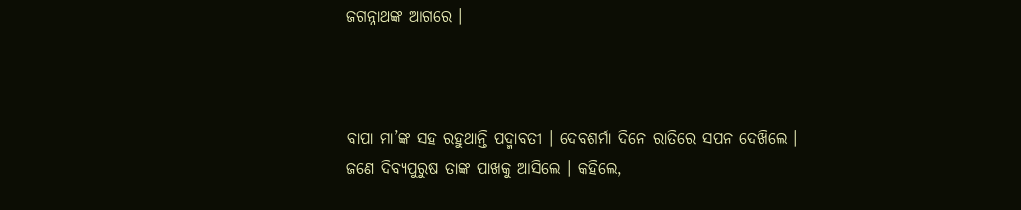ଜଗନ୍ନାଥଙ୍କ ଆଗରେ ।



ବାପା ମା’ଙ୍କ ସହ ରହୁଥାନ୍ତି ପଦ୍ମାବତୀ । ଦେବଶର୍ମା ଦିନେ ରାତିରେ ସପନ ଦେଖ‌ିଲେ । ଜଣେ ଦିବ୍ୟପୁରୁଷ ତାଙ୍କ ପାଖକୁ ଆସିଲେ । କହିଲେ,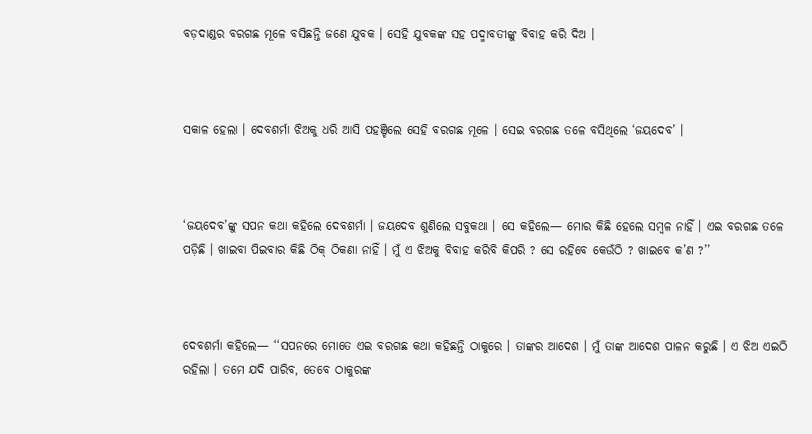ବଡ଼ଦାଣ୍ଡର ବରଗଛ ମୂଳେ ବସିଛନ୍ତି ଜଣେ ଯୁବକ । ସେହି ଯୁବକଙ୍କ ସହ ପଦ୍ମାବତୀଙ୍କୁ ବିବାହ କରି ଦିଅ ।



ସକାଳ ହେଲା । ଦେବଶର୍ମା ଝିଅକୁ ଧରି ଆସି ପହଞ୍ଚିଲେ ସେହି ବରଗଛ ମୂଳେ । ସେଇ ବରଗଛ ତଳେ ବସିଥିଲେ ‘ଜୟଦେବ’ ।



‘ଜୟଦେବ’ଙ୍କୁ ସପନ କଥା କହିଲେ ଦେବଶର୍ମା । ଜୟଦେବ ଶୁଣିଲେ ସବୁକଥା । ସେ କହିଲେ— ମୋର କିଛି ହେଲେ ସମ୍ବଳ ନାହିଁ । ଏଇ ବରଗଛ ତଳେ ପଡ଼ିଛି । ଖାଇବା ପିଇବାର କିଛି ଠିକ୍‌ ଠିକଣା ନାହିଁ । ମୁଁ ଏ ଝିଅକୁ ବିବାହ କରିବି କିପରି ? ସେ ରହିବେ କେଉଁଠି ? ଖାଇବେ କ’ଣ ?’’



ଦେବଶର୍ମା କହିଲେ— ‘‘ସପନରେ ମୋତେ ଏଇ ବରଗଛ କଥା କହିଛନ୍ତି ଠାକୁରେ । ତାଙ୍କର ଆଦେଶ । ମୁଁ ତାଙ୍କ ଆଦେଶ ପାଳନ କରୁଛି । ଏ ଝିଅ ଏଇଠି ରହିଲା । ତମେ ଯଦି ପାରିବ, ତେବେ ଠାକୁରଙ୍କ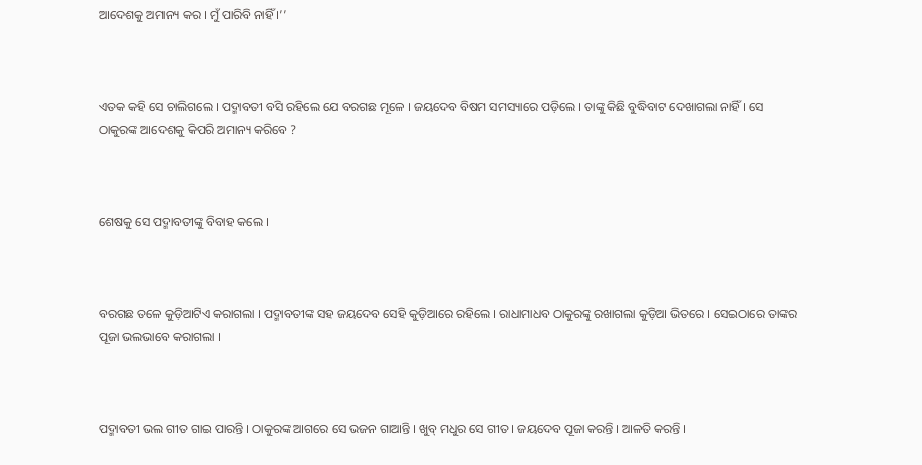ଆଦେଶକୁ ଅମାନ୍ୟ କର । ମୁଁ ପାରିବି ନାହିଁ ।’’



ଏତକ କହି ସେ ଚାଲିଗଲେ । ପଦ୍ମାବତୀ ବସି ରହିଲେ ଯେ ବରଗଛ ମୂଳେ । ଜୟଦେବ ବିଷମ ସମସ୍ୟାରେ ପଡ଼ିଲେ । ତାଙ୍କୁ କିଛି ବୁଦ୍ଧିବାଟ ଦେଖାଗଲା ନାହିଁ । ସେ ଠାକୁରଙ୍କ ଆଦେଶକୁ କିପରି ଅମାନ୍ୟ କରିବେ ?



ଶେଷକୁ ସେ ପଦ୍ମାବତୀଙ୍କୁ ବିବାହ କଲେ ।



ବରଗଛ ତଳେ କୁଡ଼ିଆଟିଏ କରାଗଲା । ପଦ୍ମାବତୀଙ୍କ ସହ ଜୟଦେବ ସେହି କୁଡ଼ିଆରେ ରହିଲେ । ରାଧାମାଧବ ଠାକୁରଙ୍କୁ ରଖାଗଲା କୁଡ଼ିଆ ଭିତରେ । ସେଇଠାରେ ତାଙ୍କର ପୂଜା ଭଲଭାବେ କରାଗଲା ।



ପଦ୍ମାବତୀ ଭଲ ଗୀତ ଗାଇ ପାରନ୍ତି । ଠାକୁରଙ୍କ ଆଗରେ ସେ ଭଜନ ଗାଆନ୍ତି । ଖୁବ୍‌ ମଧୁର ସେ ଗୀତ । ଜୟଦେବ ପୂଜା କରନ୍ତି । ଆଳତି କରନ୍ତି ।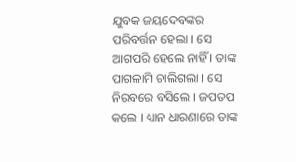ଯୁବକ ଜୟଦେବଙ୍କର ପରିବର୍ତ୍ତନ ହେଲା । ସେ ଆଗପରି ହେଲେ ନାହିଁ । ତାଙ୍କ ପାଗଳାମି ଚାଲିଗଲା । ସେ ନିରବରେ ବସିଲେ । ଜପତପ କଲେ । ଧ୍ୟାନ ଧାରଣାରେ ତାଙ୍କ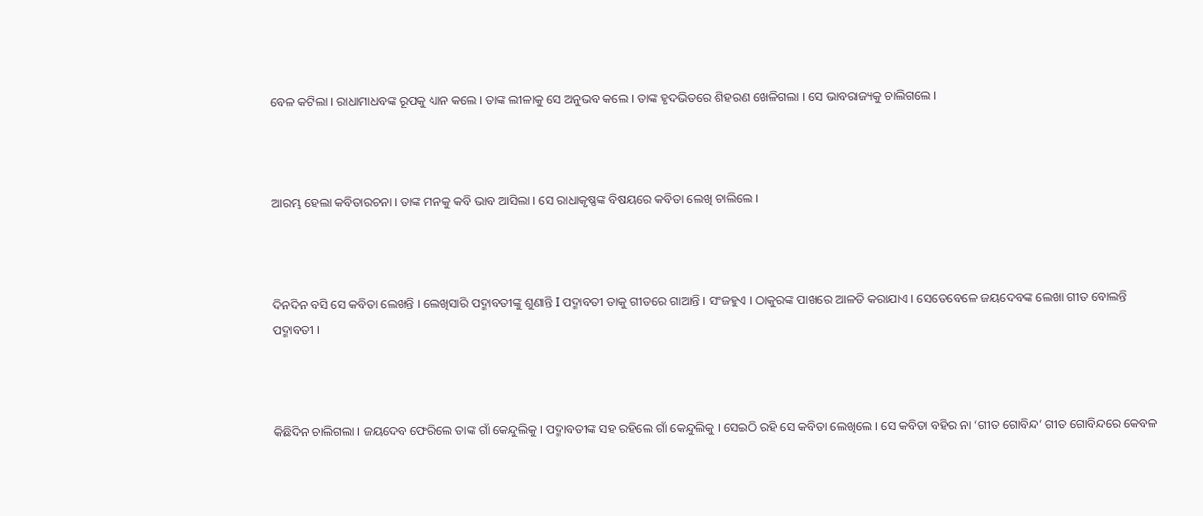ବେଳ କଟିଲା । ରାଧାମାଧବଙ୍କ ରୂପକୁ ଧ୍ୟାନ କଲେ । ତାଙ୍କ ଲୀଳାକୁ ସେ ଅନୁଭବ କଲେ । ତାଙ୍କ ହୃଦଭିତରେ ଶିହରଣ ଖେଳିଗଲା । ସେ ଭାବରାଜ୍ୟକୁ ଚାଲିଗଲେ ।



ଆରମ୍ଭ ହେଲା କବିତାରଚନା । ତାଙ୍କ ମନକୁ କବି ଭାବ ଆସିଲା । ସେ ରାଧାକୃଷ୍ଣଙ୍କ ବିଷୟରେ କବିତା ଲେଖି ଚାଲିଲେ ।



ଦିନଦିନ ବସି ସେ କବିତା ଲେଖନ୍ତି । ଲେଖିସାରି ପଦ୍ମାବତୀଙ୍କୁ ଶୁଣାନ୍ତି I ପଦ୍ମାବତୀ ତାକୁ ଗୀତରେ ଗାଆନ୍ତି । ସଂଜହୁଏ । ଠାକୁରଙ୍କ ପାଖରେ ଆଳତି କରାଯାଏ । ସେତେବେଳେ ଜୟଦେବଙ୍କ ଲେଖା ଗୀତ ବୋଲନ୍ତି ପଦ୍ମାବତୀ ।



କିଛିଦିନ ଚାଲିଗଲା । ଜୟଦେବ ଫେରିଲେ ତାଙ୍କ ଗାଁ କେନ୍ଦୁଲିକୁ । ପଦ୍ମାବତୀଙ୍କ ସହ ରହିଲେ ଗାଁ କେନ୍ଦୁଲିକୁ । ସେଇଠି ରହି ସେ କବିତା ଲେଖିଲେ । ସେ କବିତା ବହିର ନା ‘ଗୀତ ଗୋବିନ୍ଦ’ ଗୀତ ଗୋବିନ୍ଦରେ କେବଳ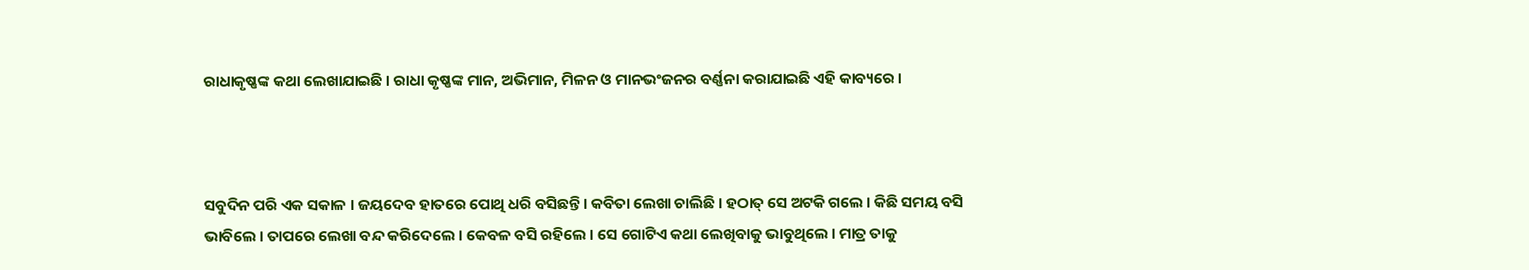ରାଧାକୃଷ୍ଣଙ୍କ କଥା ଲେଖାଯାଇଛି । ରାଧା କୃଷ୍ଣଙ୍କ ମାନ, ଅଭିମାନ, ମିଳନ ଓ ମାନଭଂଜନର ବର୍ଣ୍ଣନା କରାଯାଇଛି ଏହି କାବ୍ୟରେ ।



ସବୁଦିନ ପରି ଏକ ସକାଳ । ଜୟଦେବ ହାତରେ ପୋଥି ଧରି ବସିଛନ୍ତି । କବିତା ଲେଖା ଚାଲିଛି । ହଠାତ୍‌ ସେ ଅଟକି ଗଲେ । କିଛି ସମୟ ବସି ଭାବିଲେ । ତାପରେ ଲେଖା ବନ୍ଦ କରିଦେଲେ । କେବଳ ବସି ରହିଲେ । ସେ ଗୋଟିଏ କଥା ଲେଖିବାକୁ ଭାବୁଥିଲେ । ମାତ୍ର ତାକୁ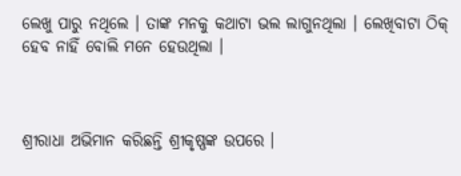ଲେଖୁ ପାରୁ ନଥିଲେ । ତାଙ୍କ ମନକୁ କଥାଟା ଭଲ ଲାଗୁନଥିଲା । ଲେଖିବାଟା ଠିକ୍‌ ହେବ ନାହିଁ ବୋଲି ମନେ ହେଉଥିଲା ।



ଶ୍ରୀରାଧା ଅଭିମାନ କରିଛନ୍ତି ଶ୍ରୀକୃଷ୍ଣଙ୍କ ଉପରେ ।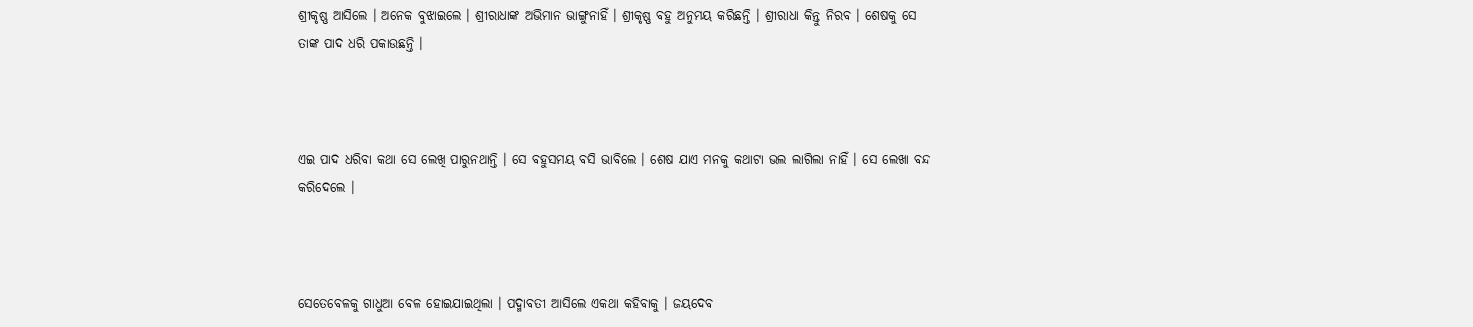ଶ୍ରୀକୃଷ୍ଣ ଆସିଲେ । ଅନେକ ବୁଝାଇଲେ । ଶ୍ରୀରାଧାଙ୍କ ଅଭିମାନ ଭାଙ୍ଗୁନାହିଁ । ଶ୍ରୀକୃଷ୍ଣ ବହୁ ଅନୁମୟ କରିଛନ୍ତି । ଶ୍ରୀରାଧା କିନ୍ତୁ ନିରବ । ଶେଷକୁ ସେ ତାଙ୍କ ପାଦ ଧରି ପକାଉଛନ୍ତି ।



ଏଇ ପାଦ ଧରିବା କଥା ସେ ଲେଖି ପାରୁନଥାନ୍ତି । ସେ ବହୁସମୟ ବସି ଭାବିଲେ । ଶେଷ ଯାଏ ମନକୁ କଥାଟା ଭଲ ଲାଗିଲା ନାହିଁ । ସେ ଲେଖା ବନ୍ଦ କରିଦେଲେ ।



ସେତେବେଳକୁ ଗାଧୁଆ ବେଳ ହୋଇଯାଇଥିଲା । ପଦ୍ମାବତୀ ଆସିଲେ ଏକଥା କହିବାକୁ । ଜୟଦେବ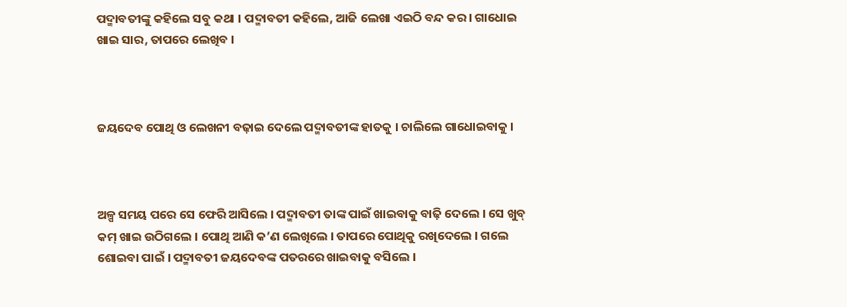ପଦ୍ମାବତୀଙ୍କୁ କହିଲେ ସବୁ କଥା । ପଦ୍ମାବତୀ କହିଲେ, ଆଜି ଲେଖା ଏଇଠି ବନ୍ଦ କର । ଗାଧୋଇ ଖାଇ ସାର, ତାପରେ ଲେଖିବ ।



ଜୟଦେବ ପୋଥି ଓ ଲେଖନୀ ବଢ଼ାଇ ଦେଲେ ପଦ୍ମାବତୀଙ୍କ ହାତକୁ । ଚାଲିଲେ ଗାଧୋଇବାକୁ ।



ଅଳ୍ପ ସମୟ ପରେ ସେ ଫେରି ଆସିଲେ । ପଦ୍ମାବତୀ ତାଙ୍କ ପାଇଁ ଖାଇବାକୁ ବାଢ଼ି ଦେଲେ । ସେ ଖୁବ୍‌ କମ୍‌ ଖାଇ ଉଠିଗଲେ । ପୋଥି ଆଣି କ’ଣ ଲେଖିଲେ । ତାପରେ ପୋଥିକୁ ରଖିଦେଲେ । ଗଲେ ଶୋଇବା ପାଇଁ । ପଦ୍ମାବତୀ ଜୟଦେବଙ୍କ ପତରରେ ଖାଇବାକୁ ବସିଲେ ।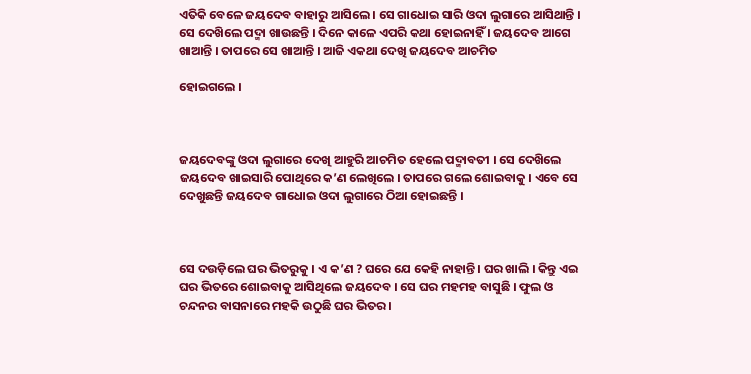ଏତିକି ବେଳେ ଜୟଦେବ ବାହାରୁ ଆସିଲେ । ସେ ଗାଧୋଇ ସାରି ଓଦା ଲୁଗାରେ ଆସିଥାନ୍ତି । ସେ ଦେଖ‌ିଲେ ପଦ୍ମା ଖାଉଛନ୍ତି । ଦିନେ କାଳେ ଏପରି କଥା ହୋଇନାହିଁ । ଜୟଦେବ ଆଗେ ଖାଆନ୍ତି । ତାପରେ ସେ ଖାଆନ୍ତି । ଆଜି ଏକଥା ଦେଖି ଜୟଦେବ ଆଚମିତ

ହୋଇଗଲେ ।



ଜୟଦେବଙ୍କୁ ଓଦା ଲୁଗାରେ ଦେଖି ଆହୁରି ଆଚମିତ ହେଲେ ପଦ୍ମାବତୀ । ସେ ଦେଖ‌ିଲେ ଜୟଦେବ ଖାଇସାରି ପୋଥିରେ କ’ଣ ଲେଖିଲେ । ତାପରେ ଗଲେ ଶୋଇବାକୁ । ଏବେ ସେ ଦେଖୁଛନ୍ତି ଜୟଦେବ ଗାଧୋଇ ଓଦା ଲୁଗାରେ ଠିଆ ହୋଇଛନ୍ତି ।



ସେ ଦଉଡ଼ିଲେ ଘର ଭିତରୁକୁ । ଏ କ’ଣ ? ଘରେ ଯେ କେହି ନାହାନ୍ତି । ଘର ଖାଲି । କିନ୍ତୁ ଏଇ ଘର ଭିତରେ ଶୋଇବାକୁ ଆସିଥିଲେ ଜୟଦେବ । ସେ ଘର ମହମହ ବାସୁଛି । ଫୁଲ ଓ ଚନ୍ଦନର ବାସନାରେ ମହକି ଉଠୁଛି ଘର ଭିତର ।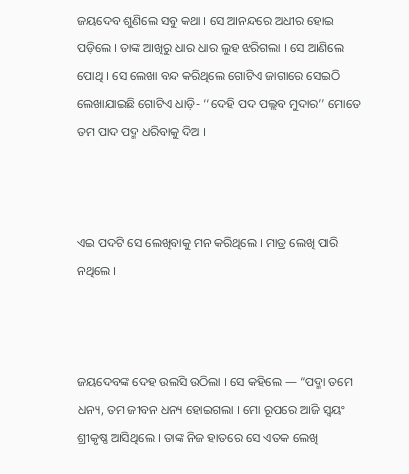ଜୟଦେବ ଶୁଣିଲେ ସବୁ କଥା । ସେ ଆନନ୍ଦରେ ଅଧୀର ହୋଇ ପଡ଼ିଲେ । ତାଙ୍କ ଆଖିରୁ ଧାର ଧାର ଲୁହ ଝରିଗଲା । ସେ ଆଣିଲେ ପୋଥି । ସେ ଲେଖା ବନ୍ଦ କରିଥିଲେ ଗୋଟିଏ ଜାଗାରେ ସେଇଠି ଲେଖାଯାଇଛି ଗୋଟିଏ ଧାଡ଼ି- ‘‘ଦେହି ପଦ ପଲ୍ଲବ ମୁଦାର’’ ମୋତେ ତମ ପାଦ ପଦ୍ମ ଧରିବାକୁ ଦିଅ ।



ଏଇ ପଦଟି ସେ ଲେଖିବାକୁ ମନ କରିଥିଲେ । ମାତ୍ର ଲେଖି ପାରି ନଥିଲେ ।



ଜୟଦେବଙ୍କ ଦେହ ଉଲସି ଉଠିଲା । ସେ କହିଲେ — “ପଦ୍ମା ତମେ ଧନ୍ୟ, ତମ ଜୀବନ ଧନ୍ୟ ହୋଇଗଲା । ମୋ ରୂପରେ ଆଜି ସ୍ଵୟଂ ଶ୍ରୀକୃଷ୍ଣ ଆସିଥିଲେ । ତାଙ୍କ ନିଜ ହାତରେ ସେ ଏତକ ଲେଖି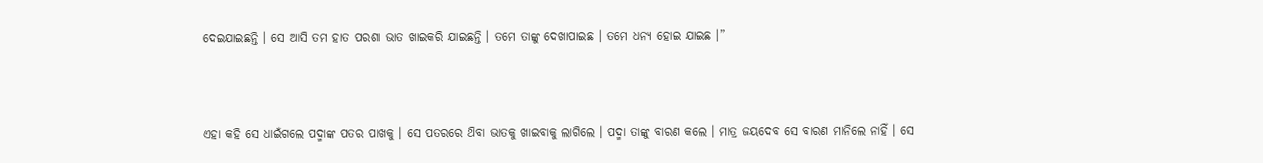ଦେଇଯାଇଛନ୍ତି । ସେ ଆସି ତମ ହାତ ପରଶା ଭାତ ଖାଇକରି ଯାଇଛନ୍ତି । ତମେ ତାଙ୍କୁ ଦେଖାପାଇଛ । ତମେ ଧନ୍ୟ ହୋଇ ଯାଇଛ ।”



ଏହା କହି ସେ ଧାଇଁଗଲେ ପଦ୍ମାଙ୍କ ପତର ପାଖକୁ । ସେ ପତରରେ ଥ‌ିବା ଭାତକୁ ଖାଇବାକୁ ଲାଗିଲେ । ପଦ୍ମା ତାଙ୍କୁ ବାରଣ କଲେ । ମାତ୍ର ଜୟଦେବ ସେ ବାରଣ ମାନିଲେ ନାହିଁ । ସେ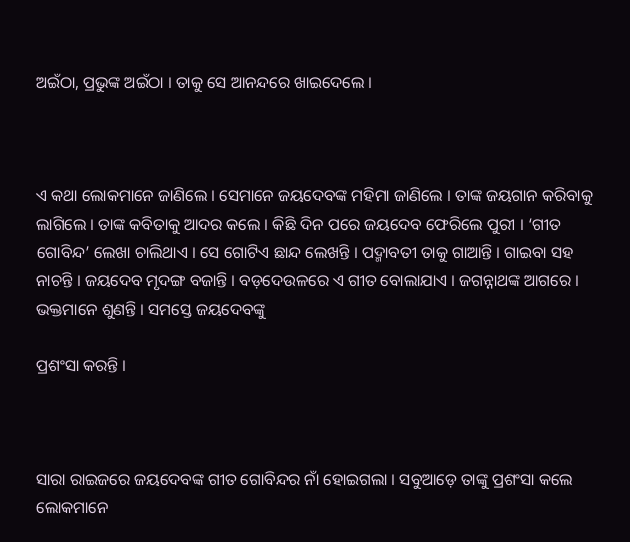ଅଇଁଠା, ପ୍ରଭୁଙ୍କ ଅଇଁଠା । ତାକୁ ସେ ଆନନ୍ଦରେ ଖାଇଦେଲେ ।



ଏ କଥା ଲୋକମାନେ ଜାଣିଲେ । ସେମାନେ ଜୟଦେବଙ୍କ ମହିମା ଜାଣିଲେ । ତାଙ୍କ ଜୟଗାନ କରିବାକୁ ଲାଗିଲେ । ତାଙ୍କ କବିତାକୁ ଆଦର କଲେ । କିଛି ଦିନ ପରେ ଜୟଦେବ ଫେରିଲେ ପୁରୀ । ‘ଗୀତ ଗୋବିନ୍ଦ’ ଲେଖା ଚାଲିଥାଏ । ସେ ଗୋଟିଏ ଛାନ୍ଦ ଲେଖନ୍ତି । ପଦ୍ମାବତୀ ତାକୁ ଗାଆନ୍ତି । ଗାଇବା ସହ ନାଚନ୍ତି । ଜୟଦେବ ମୃଦଙ୍ଗ ବଜାନ୍ତି । ବଡ଼ଦେଉଳରେ ଏ ଗୀତ ବୋଲାଯାଏ । ଜଗନ୍ନାଥଙ୍କ ଆଗରେ । ଭକ୍ତମାନେ ଶୁଣନ୍ତି । ସମସ୍ତେ ଜୟଦେବଙ୍କୁ

ପ୍ରଶଂସା କରନ୍ତି ।



ସାରା ରାଇଜରେ ଜୟଦେବଙ୍କ ଗୀତ ଗୋବିନ୍ଦର ନାଁ ହୋଇଗଲା । ସବୁଆଡ଼େ ତାଙ୍କୁ ପ୍ରଶଂସା କଲେ ଲୋକମାନେ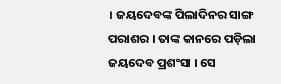। ଜୟଦେବଙ୍କ ପିଲାଦିନର ସାଙ୍ଗ ପରାଶର । ତାଙ୍କ କାନରେ ପଡ଼ିଲା ଜୟଦେବ ପ୍ରଶଂସା । ସେ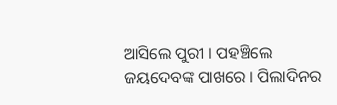ଆସିଲେ ପୁରୀ । ପହଞ୍ଚିଲେ ଜୟଦେବଙ୍କ ପାଖରେ । ପିଲାଦିନର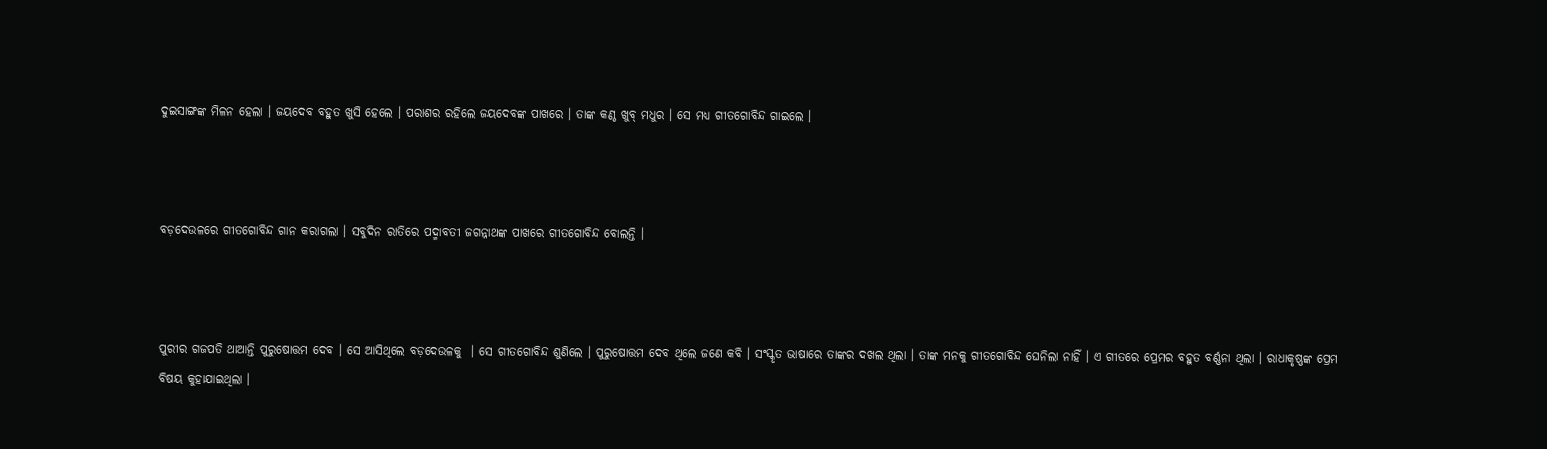ଦୁଇସାଙ୍ଗଙ୍କ ମିଳନ ହେଲା । ଜୟଦେବ ବହୁତ ଖୁସି ହେଲେ । ପରାଶର ରହିଲେ ଜୟଦେବଙ୍କ ପାଖରେ । ତାଙ୍କ କଣ୍ଠ ଖୁବ୍‌ ମଧୁର । ସେ ମଧ୍ୟ ଗୀତଗୋବିନ୍ଦ ଗାଇଲେ ।



ବଡ଼ଦେଉଳରେ ଗୀତଗୋବିନ୍ଦ ଗାନ କରାଗଲା । ସବୁଦିନ ରାତିରେ ପଦ୍ମାବତୀ ଜଗନ୍ନାଥଙ୍କ ପାଖରେ ଗୀତଗୋବିନ୍ଦ ବୋଲନ୍ତି ।



ପୁରୀର ଗଜପତି ଥାଆନ୍ତି ପୁରୁଷୋତ୍ତମ ଦେବ । ସେ ଆସିଥିଲେ ବଡ଼ଦେଉଳକୁ  । ସେ ଗୀତଗୋବିନ୍ଦ ଶୁଣିଲେ । ପୁରୁଷୋତ୍ତମ ଦେବ ଥିଲେ ଜଣେ କବି । ସଂସ୍କୃତ ଭାଷାରେ ତାଙ୍କର ଦଖଲ ଥିଲା । ତାଙ୍କ ମନକୁ ଗୀତଗୋବିନ୍ଦ ଘେନିଲା ନାହିଁ । ଏ ଗୀତରେ ପ୍ରେମର ବହୁତ ବର୍ଣ୍ଣନା ଥିଲା । ରାଧାକୃଷ୍ଣଙ୍କ ପ୍ରେମ ବିଷୟ କୁହାଯାଇଥିଲା ।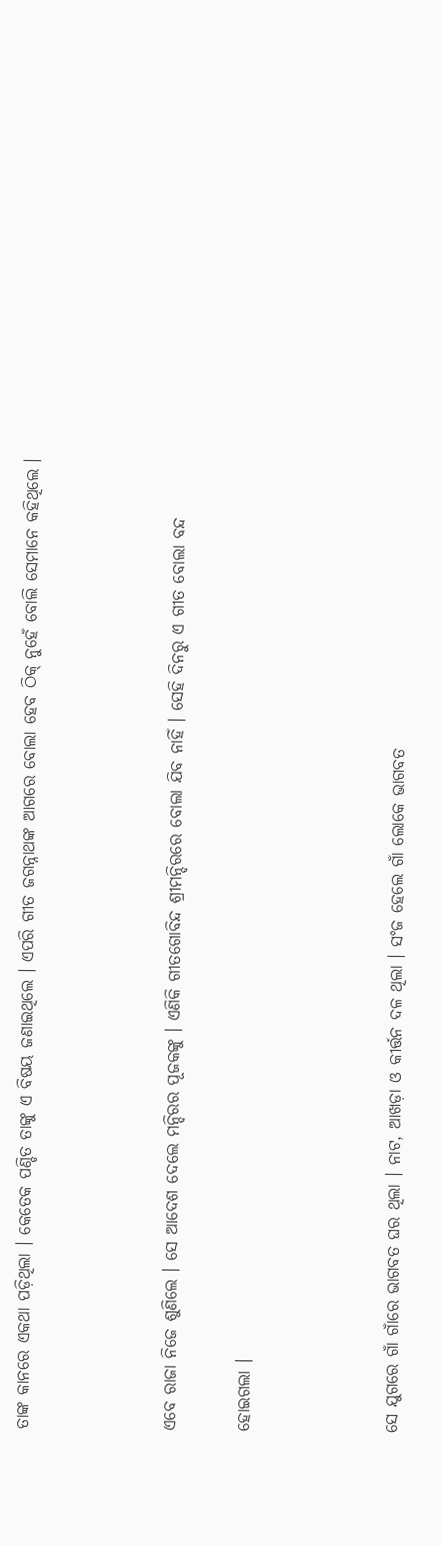ତାଙ୍କ କାନରେ ଏକଥା ପଡ଼ିଥିଲା । କେତେକ ପଣ୍ଡିତ ତାଙ୍କୁ ଏ ବିଷୟ ଜଣାଇଥିଲେ । ଏପରି ଗୀତ ଜଗନ୍ନାଥଙ୍କ ଆଗରେ ବୋଲା ହେବ ଠିକ୍‌ ନୁହେଁ ବୋଲି ସେମାନେ କହିଥିଲେ ।



ଏବେ ରାଜା ନିଜେ ଶୁଣିଲେ । ସେ ଆଦେଶ ଦେଲେ ମନ୍ଦିରର ପୂଜକଙ୍କୁ । ଏଣିକି ଗୀତଗୋବିନ୍ଦ ଶ୍ରୀମନ୍ଦିରରେ ବୋଲା ଯିବ ନାହିଁ । ସେହି ଦିନରୁ ଏ ଗୀତ ବୋଲା ବନ୍ଦ

ହୋଇଗଲା ।



ସେ ଯୁଗରେ ଗାଁ ଗାଁରେ ଭାଗବତ ଘର ଥିଲା । ନାଟ, ଆଖଡ଼ା ଓ କୀର୍ତ୍ତନ ଦଳ ଥିଲା । ସଂଜ ହେଲେ ଗାଁ ଲୋକେ ଭାଗବତ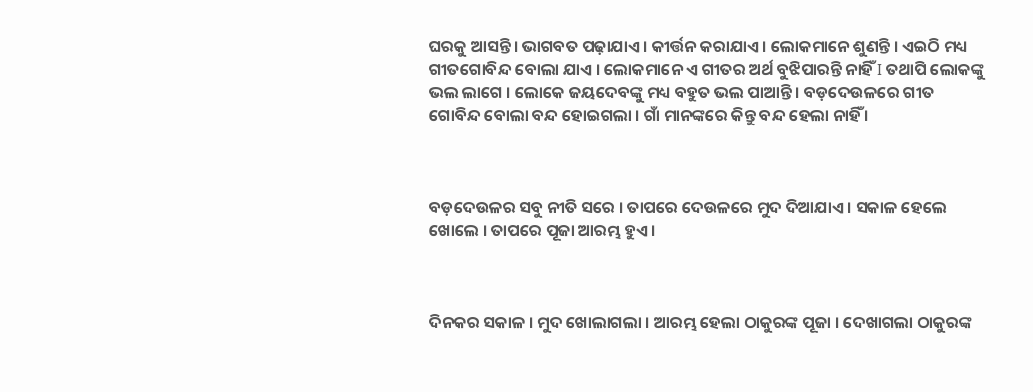ଘରକୁ ଆସନ୍ତି । ଭାଗବତ ପଢ଼ାଯାଏ । କୀର୍ତ୍ତନ କରାଯାଏ । ଲୋକମାନେ ଶୁଣନ୍ତି । ଏଇଠି ମଧ୍ୟ ଗୀତଗୋବିନ୍ଦ ବୋଲା ଯାଏ । ଲୋକମାନେ ଏ ଗୀତର ଅର୍ଥ ବୁଝିପାରନ୍ତି ନାହିଁ I ତଥାପି ଲୋକଙ୍କୁ ଭଲ ଲାଗେ । ଲୋକେ ଜୟଦେବଙ୍କୁ ମଧ୍ୟ ବହୁତ ଭଲ ପାଆନ୍ତି । ବଡ଼ଦେଉଳରେ ଗୀତ ଗୋବିନ୍ଦ ବୋଲା ବନ୍ଦ ହୋଇଗଲା । ଗାଁ ମାନଙ୍କରେ କିନ୍ତୁ ବନ୍ଦ ହେଲା ନାହିଁ ।



ବଡ଼ଦେଉଳର ସବୁ ନୀତି ସରେ । ତାପରେ ଦେଉଳରେ ମୁଦ ଦିଆଯାଏ । ସକାଳ ହେଲେ ଖୋଲେ । ତାପରେ ପୂଜା ଆରମ୍ଭ ହୁଏ ।



ଦିନକର ସକାଳ । ମୁଦ ଖୋଲାଗଲା । ଆରମ୍ଭ ହେଲା ଠାକୁରଙ୍କ ପୂଜା । ଦେଖାଗଲା ଠାକୁରଙ୍କ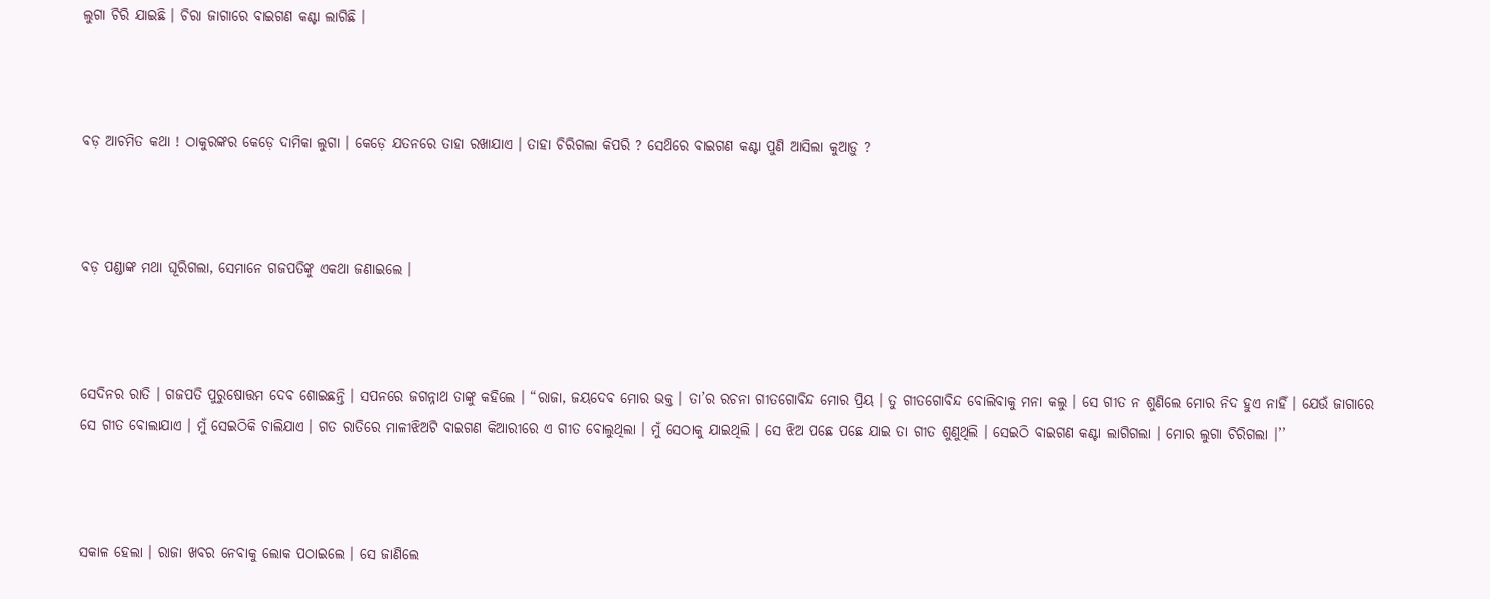ଲୁଗା ଚିରି ଯାଇଛି । ଚିରା ଜାଗାରେ ବାଇଗଣ କଣ୍ଟା ଲାଗିଛି ।



ବଡ଼ ଆଚମିତ କଥା ! ଠାକୁରଙ୍କର କେଡ଼େ ଦାମିକା ଲୁଗା । କେଡ଼େ ଯତନରେ ତାହା ରଖାଯାଏ । ତାହା ଚିରିଗଲା କିପରି ? ସେଥ‌ିରେ ବାଇଗଣ କଣ୍ଟା ପୁଣି ଆସିଲା କୁଆଡ଼ୁ ?



ବଡ଼ ପଣ୍ଡାଙ୍କ ମଥା ଘୂରିଗଲା, ସେମାନେ ଗଜପତିଙ୍କୁ ଏକଥା ଜଣାଇଲେ ।



ସେଦିନର ରାତି । ଗଜପତି ପୁରୁଷୋତ୍ତମ ଦେବ ଶୋଇଛନ୍ତି । ସପନରେ ଜଗନ୍ନାଥ ତାଙ୍କୁ କହିଲେ । “ରାଜା, ଜୟଦେବ ମୋର ଭକ୍ତ । ତା’ର ରଚନା ଗୀତଗୋବିନ୍ଦ ମୋର ପ୍ରିୟ । ତୁ ଗୀତଗୋବିନ୍ଦ ବୋଲିବାକୁ ମନା କଲୁ । ସେ ଗୀତ ନ ଶୁଣିଲେ ମୋର ନିଦ ହୁଏ ନାହିଁ । ଯେଉଁ ଜାଗାରେ ସେ ଗୀତ ବୋଲାଯାଏ । ମୁଁ ସେଇଠିକି ଚାଲିଯାଏ । ଗତ ରାତିରେ ମାଳୀଝିଅଟି ବାଇଗଣ କିଆରୀରେ ଏ ଗୀତ ବୋଲୁଥିଲା । ମୁଁ ସେଠାକୁ ଯାଇଥିଲି । ସେ ଝିଅ ପଛେ ପଛେ ଯାଇ ତା ଗୀତ ଶୁଣୁଥିଲି । ସେଇଠି ବାଇଗଣ କଣ୍ଟା ଲାଗିଗଲା । ମୋର ଲୁଗା ଚିରିଗଲା ।’’



ସକାଳ ହେଲା । ରାଜା ଖବର ନେବାକୁ ଲୋକ ପଠାଇଲେ । ସେ ଜାଣିଲେ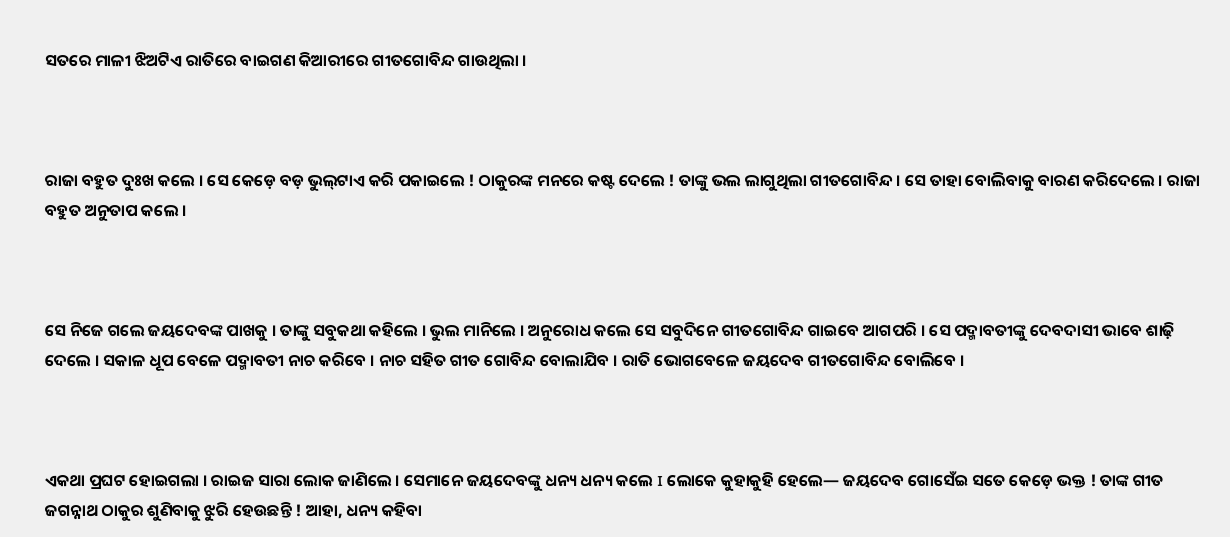ସତରେ ମାଳୀ ଝିଅଟିଏ ରାତିରେ ବାଇଗଣ କିଆରୀରେ ଗୀତଗୋବିନ୍ଦ ଗାଉଥିଲା ।



ରାଜା ବହୁତ ଦୁଃଖ କଲେ । ସେ କେଡ଼େ ବଡ଼ ଭୁଲ୍‌ଟାଏ କରି ପକାଇଲେ ! ଠାକୁରଙ୍କ ମନରେ କଷ୍ଟ ଦେଲେ ! ତାଙ୍କୁ ଭଲ ଲାଗୁଥିଲା ଗୀତଗୋବିନ୍ଦ । ସେ ତାହା ବୋଲିବାକୁ ବାରଣ କରିଦେଲେ । ରାଜା ବହୁତ ଅନୁତାପ କଲେ ।



ସେ ନିଜେ ଗଲେ ଜୟଦେବଙ୍କ ପାଖକୁ । ତାଙ୍କୁ ସବୁକଥା କହିଲେ । ଭୁଲ ମାନିଲେ । ଅନୁରୋଧ କଲେ ସେ ସବୁଦିନେ ଗୀତଗୋବିନ୍ଦ ଗାଇବେ ଆଗପରି । ସେ ପଦ୍ମାବତୀଙ୍କୁ ଦେବଦାସୀ ଭାବେ ଶାଢ଼ି ଦେଲେ । ସକାଳ ଧୂପ ବେଳେ ପଦ୍ମାବତୀ ନାଚ କରିବେ । ନାଚ ସହିତ ଗୀତ ଗୋବିନ୍ଦ ବୋଲାଯିବ । ରାତି ଭୋଗବେଳେ ଜୟଦେବ ଗୀତଗୋବିନ୍ଦ ବୋଲିବେ ।



ଏକଥା ପ୍ରଘଟ ହୋଇଗଲା । ରାଇଜ ସାରା ଲୋକ ଜାଣିଲେ । ସେମାନେ ଜୟଦେବଙ୍କୁ ଧନ୍ୟ ଧନ୍ୟ କଲେ I ଲୋକେ କୁହାକୁହି ହେଲେ— ଜୟଦେବ ଗୋସେଁଇ ସତେ କେଡ଼େ ଭକ୍ତ ! ତାଙ୍କ ଗୀତ ଜଗନ୍ନାଥ ଠାକୁର ଶୁଣିବାକୁ ଝୁରି ହେଉଛନ୍ତି ! ଆହା, ଧନ୍ୟ କହିବା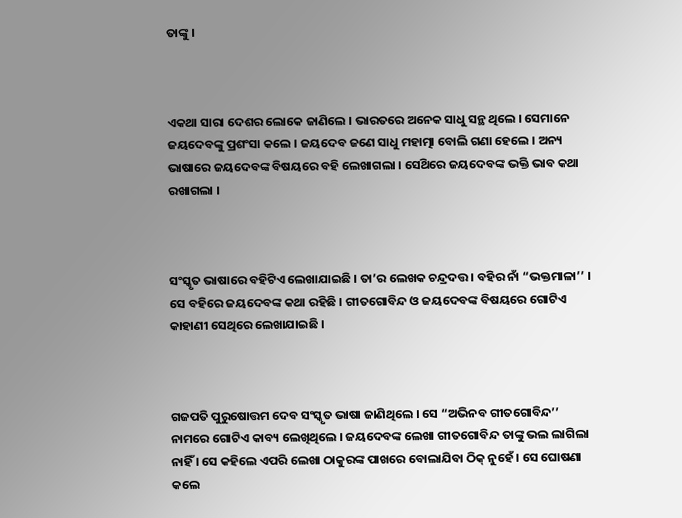ତାଙ୍କୁ ।



ଏକଥା ସାରା ଦେଶର ଲୋକେ ଜାଣିଲେ । ଭାରତରେ ଅନେକ ସାଧୁ ସନ୍ଥ ଥିଲେ । ସେମାନେ ଜୟଦେବଙ୍କୁ ପ୍ରଶଂସା କଲେ । ଜୟଦେବ ଜଣେ ସାଧୁ ମହାତ୍ମା ବୋଲି ଗଣା ହେଲେ । ଅନ୍ୟ ଭାଷାରେ ଜୟଦେବଙ୍କ ବିଷୟରେ ବହି ଲେଖାଗଲା । ସେଥ‌ିରେ ଜୟଦେବଙ୍କ ଭକ୍ତି ଭାବ କଥା ରଖାଗଲା ।



ସଂସ୍କୃତ ଭାଷାରେ ବହିଟିଏ ଲେଖାଯାଇଛି । ତା’ର ଲେଖକ ଚନ୍ଦ୍ରଦତ୍ତ । ବହିର ନାଁ “ଭକ୍ତମାଳା’’ । ସେ ବହିରେ ଜୟଦେବଙ୍କ କଥା ରହିଛି । ଗୀତଗୋବିନ୍ଦ ଓ ଜୟଦେବଙ୍କ ବିଷୟରେ ଗୋଟିଏ କାହାଣୀ ସେଥିରେ ଲେଖାଯାଇଛି ।



ଗଜପତି ପୁରୁଷୋତ୍ତମ ଦେବ ସଂସ୍କୃତ ଭାଷା ଜାଣିଥିଲେ । ସେ “ଅଭିନବ ଗୀତଗୋବିନ୍ଦ’’ ନାମରେ ଗୋଟିଏ କାବ୍ୟ ଲେଖିଥିଲେ । ଜୟଦେବଙ୍କ ଲେଖା ଗୀତଗୋବିନ୍ଦ ତାଙ୍କୁ ଭଲ ଲାଗିଲା ନାହିଁ । ସେ କହିଲେ ଏପରି ଲେଖା ଠାକୁରଙ୍କ ପାଖରେ ବୋଲାଯିବା ଠିକ୍‌ ନୁହେଁ । ସେ ଘୋଷଣା କଲେ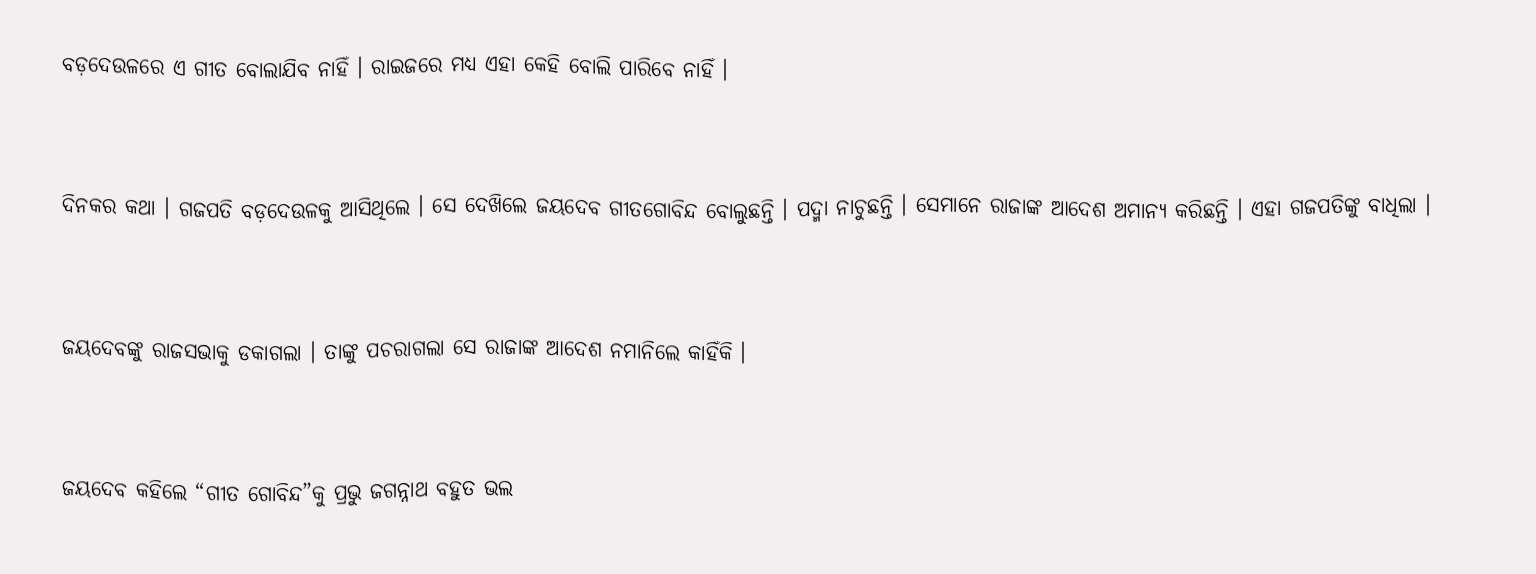ବଡ଼ଦେଉଳରେ ଏ ଗୀତ ବୋଲାଯିବ ନାହିଁ । ରାଇଜରେ ମଧ୍ୟ ଏହା କେହି ବୋଲି ପାରିବେ ନାହିଁ ।



ଦିନକର କଥା । ଗଜପତି ବଡ଼ଦେଉଳକୁ ଆସିଥିଲେ । ସେ ଦେଖ‌ିଲେ ଜୟଦେବ ଗୀତଗୋବିନ୍ଦ ବୋଲୁଛନ୍ତି । ପଦ୍ମା ନାଚୁଛନ୍ତି । ସେମାନେ ରାଜାଙ୍କ ଆଦେଶ ଅମାନ୍ୟ କରିଛନ୍ତି । ଏହା ଗଜପତିଙ୍କୁ ବାଧିଲା ।



ଜୟଦେବଙ୍କୁ ରାଜସଭାକୁ ଡକାଗଲା । ତାଙ୍କୁ ପଚରାଗଲା ସେ ରାଜାଙ୍କ ଆଦେଶ ନମାନିଲେ କାହିଁକି ।



ଜୟଦେବ କହିଲେ “ଗୀତ ଗୋବିନ୍ଦ”କୁ ପ୍ରଭୁ ଜଗନ୍ନାଥ ବହୁତ ଭଲ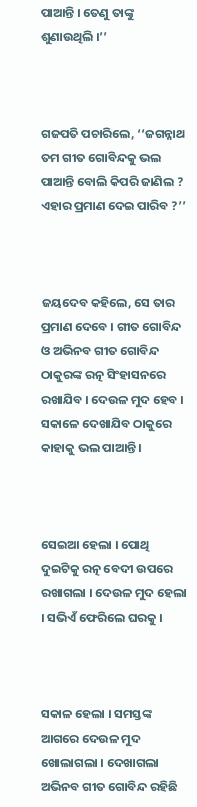ପାଆନ୍ତି । ତେଣୁ ତାଙ୍କୁ ଶୁଣାଉଥିଲି ।’’



ଗଜପତି ପଚାରିଲେ, ‘‘ଜଗନ୍ନାଥ ତମ ଗୀତ ଗୋବିନ୍ଦକୁ ଭଲ ପାଆନ୍ତି ବୋଲି କିପରି ଜାଣିଲ ? ଏହାର ପ୍ରମାଣ ଦେଇ ପାରିବ ?’’



ଜୟଦେବ କହିଲେ, ସେ ତାର ପ୍ରମାଣ ଦେବେ । ଗୀତ ଗୋବିନ୍ଦ ଓ ଅଭିନବ ଗୀତ ଗୋବିନ୍ଦ ଠାକୁରଙ୍କ ରତ୍ନ ସିଂହାସନରେ ରଖାଯିବ । ଦେଉଳ ମୁଦ ହେବ । ସକାଳେ ଦେଖାଯିବ ଠାକୁରେ କାହାକୁ ଭଲ ପାଆନ୍ତି ।



ସେଇଆ ହେଲା । ପୋଥି ଦୁଇଟିକୁ ରତ୍ନ ବେଦୀ ଉପରେ ରଖାଗଲା । ଦେଉଳ ମୁଦ ହେଲା । ସଭିଏଁ ଫେରିଲେ ଘରକୁ ।



ସକାଳ ହେଲା । ସମସ୍ତଙ୍କ ଆଗରେ ଦେଉଳ ମୁଦ ଖୋଲାଗଲା । ଦେଖାଗଲା ଅଭିନବ ଗୀତ ଗୋବିନ୍ଦ ରହିଛି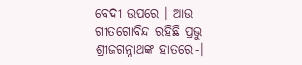ବେଦୀ ଉପରେ । ଆଉ ଗୀତଗୋବିନ୍ଦ ରହିଛି ପ୍ରଭୁ ଶ୍ରୀଜଗନ୍ନାଥଙ୍କ ହାତରେ-।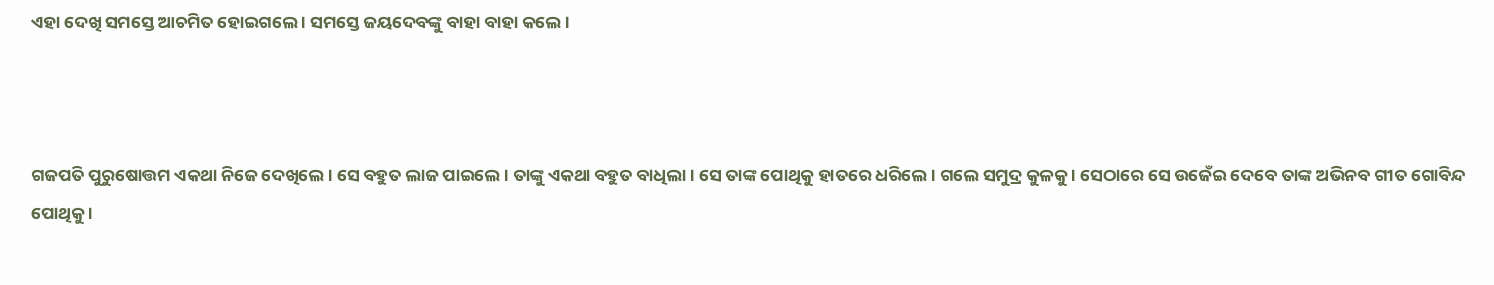ଏହା ଦେଖି ସମସ୍ତେ ଆଚମିତ ହୋଇଗଲେ । ସମସ୍ତେ ଜୟଦେବଙ୍କୁ ବାହା ବାହା କଲେ ।



ଗଜପତି ପୁରୁଷୋତ୍ତମ ଏକଥା ନିଜେ ଦେଖିଲେ । ସେ ବହୁତ ଲାଜ ପାଇଲେ । ତାଙ୍କୁ ଏକଥା ବହୁତ ବାଧିଲା । ସେ ତାଙ୍କ ପୋଥିକୁ ହାତରେ ଧରିଲେ । ଗଲେ ସମୁଦ୍ର କୁଳକୁ । ସେଠାରେ ସେ ଉଜେଁଇ ଦେବେ ତାଙ୍କ ଅଭିନବ ଗୀତ ଗୋବିନ୍ଦ ପୋଥିକୁ ।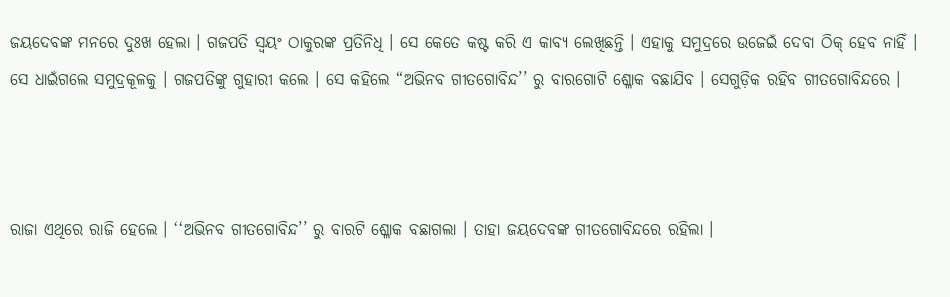ଜୟଦେବଙ୍କ ମନରେ ଦୁଃଖ ହେଲା । ଗଜପତି ସ୍ଵୟଂ ଠାକୁରଙ୍କ ପ୍ରତିନିଧି । ସେ କେତେ କଷ୍ଟ କରି ଏ କାବ୍ୟ ଲେଖିଛନ୍ତି । ଏହାକୁ ସମୁଦ୍ରରେ ଉଜେଇଁ ଦେବା ଠିକ୍‌ ହେବ ନାହିଁ । ସେ ଧାଇଁଗଲେ ସମୁଦ୍ରକୂଳକୁ । ଗଜପତିଙ୍କୁ ଗୁହାରୀ କଲେ । ସେ କହିଲେ “ଅଭିନବ ଗୀତଗୋବିନ୍ଦ’’ ରୁ ବାରଗୋଟି ଶ୍ଳୋକ ବଛାଯିବ । ସେଗୁଡ଼ିକ ରହିବ ଗୀତଗୋବିନ୍ଦରେ ।



ରାଜା ଏଥିରେ ରାଜି ହେଲେ । ‘‘ଅଭିନବ ଗୀତଗୋବିନ୍ଦ’’ ରୁ ବାରଟି ଶ୍ଳୋକ ବଛାଗଲା । ତାହା ଜୟଦେବଙ୍କ ଗୀତଗୋବିନ୍ଦରେ ରହିଲା ।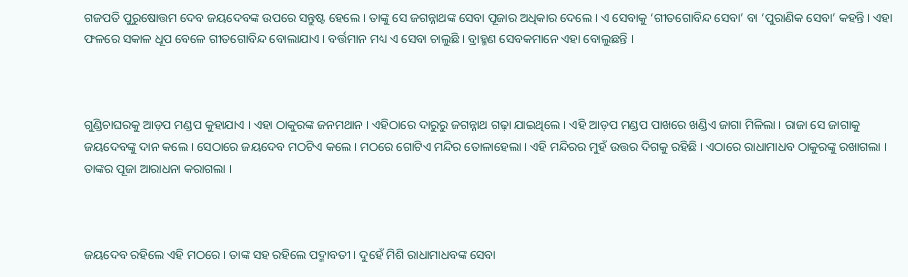ଗଜପତି ପୁରୁଷୋତ୍ତମ ଦେବ ଜୟଦେବଙ୍କ ଉପରେ ସନ୍ତୁଷ୍ଟ ହେଲେ । ତାଙ୍କୁ ସେ ଜଗନ୍ନାଥଙ୍କ ସେବା ପୂଜାର ଅଧିକାର ଦେଲେ । ଏ ସେବାକୁ ‘ଗୀତଗୋବିନ୍ଦ ସେବା’ ବା ‘ପୁରାଣିକ ସେବା’ କହନ୍ତି । ଏହା ଫଳରେ ସକାଳ ଧୂପ ବେଳେ ଗୀତଗୋବିନ୍ଦ ବୋଲାଯାଏ । ବର୍ତ୍ତମାନ ମଧ୍ୟ ଏ ସେବା ଚାଲୁଛି । ବ୍ରାହ୍ମଣ ସେବକମାନେ ଏହା ବୋଲୁଛନ୍ତି ।



ଗୁଣ୍ଡିଚାଘରକୁ ଆଡ଼ପ ମଣ୍ଡପ କୁହାଯାଏ । ଏହା ଠାକୁରଙ୍କ ଜନମଥାନ । ଏହିଠାରେ ଦାରୁରୁ ଜଗନ୍ନାଥ ଗଢ଼ା ଯାଇଥିଲେ । ଏହି ଆଡ଼ପ ମଣ୍ଡପ ପାଖରେ ଖଣ୍ଡିଏ ଜାଗା ମିଳିଲା । ରାଜା ସେ ଜାଗାକୁ ଜୟଦେବଙ୍କୁ ଦାନ କଲେ । ସେଠାରେ ଜୟଦେବ ମଠଟିଏ କଲେ । ମଠରେ ଗୋଟିଏ ମନ୍ଦିର ତୋଳାହେଲା । ଏହି ମନ୍ଦିରର ମୁହଁ ଉତ୍ତର ଦିଗକୁ ରହିଛି । ଏଠାରେ ରାଧାମାଧବ ଠାକୁରଙ୍କୁ ରଖାଗଲା । ତାଙ୍କର ପୂଜା ଆରାଧନା କରାଗଲା ।



ଜୟଦେବ ରହିଲେ ଏହି ମଠରେ । ତାଙ୍କ ସହ ରହିଲେ ପଦ୍ମାବତୀ । ଦୁହେଁ ମିଶି ରାଧାମାଧବଙ୍କ ସେବା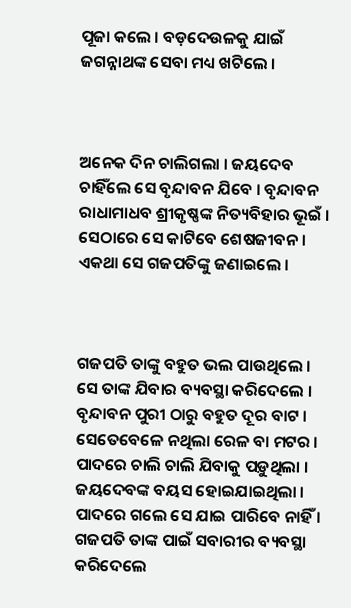ପୂଜା କଲେ । ବଡ଼ଦେଉଳକୁ ଯାଇଁ ଜଗନ୍ନାଥଙ୍କ ସେବା ମଧ୍ୟ ଖଟିଲେ ।



ଅନେକ ଦିନ ଚାଲିଗଲା । ଜୟଦେବ ଚାହିଁଲେ ସେ ବୃନ୍ଦାବନ ଯିବେ । ବୃନ୍ଦାବନ ରାଧାମାଧବ ଶ୍ରୀକୃଷ୍ଣଙ୍କ ନିତ୍ୟବିହାର ଭୂଇଁ । ସେଠାରେ ସେ କାଟିବେ ଶେଷଜୀବନ । ଏକଥା ସେ ଗଜପତିଙ୍କୁ ଜଣାଇଲେ ।



ଗଜପତି ତାଙ୍କୁ ବହୁତ ଭଲ ପାଉଥିଲେ । ସେ ତାଙ୍କ ଯିବାର ବ୍ୟବସ୍ଥା କରିଦେଲେ । ବୃନ୍ଦାବନ ପୁରୀ ଠାରୁ ବହୁତ ଦୂର ବାଟ । ସେତେବେଳେ ନଥିଲା ରେଳ ବା ମଟର । ପାଦରେ ଚାଲି ଚାଲି ଯିବାକୁ ପଡ଼ୁଥିଲା । ଜୟଦେବଙ୍କ ବୟସ ହୋଇଯାଇଥିଲା । ପାଦରେ ଗଲେ ସେ ଯାଇ ପାରିବେ ନାହିଁ । ଗଜପତି ତାଙ୍କ ପାଇଁ ସବାରୀର ବ୍ୟବସ୍ଥା କରିଦେଲେ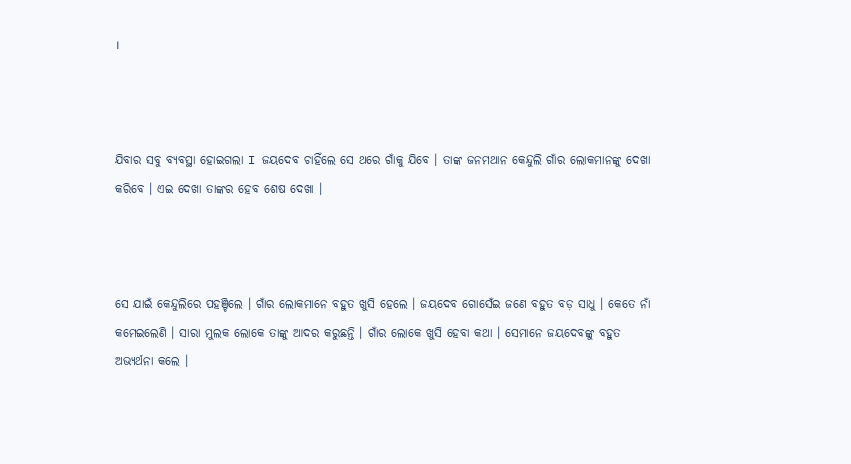।



ଯିବାର ସବୁ ବ୍ୟବସ୍ଥା ହୋଇଗଲା I ଜୟଦେବ ଚାହିଁଲେ ସେ ଥରେ ଗାଁକୁ ଯିବେ । ତାଙ୍କ ଜନମଥାନ କେନ୍ଦୁଲି ଗାଁର ଲୋକମାନଙ୍କୁ ଦେଖା କରିବେ । ଏଇ ଦେଖା ତାଙ୍କର ହେବ ଶେଷ ଦେଖା ।



ସେ ଯାଇଁ କେନ୍ଦୁଲିରେ ପହଞ୍ଚିଲେ । ଗାଁର ଲୋକମାନେ ବହୁତ ଖୁସି ହେଲେ । ଜୟଦେବ ଗୋସେଁଇ ଜଣେ ବହୁତ ବଡ଼ ସାଧୁ । କେତେ ନାଁ କମେଇଲେଣି । ସାରା ମୁଲକ ଲୋକେ ତାଙ୍କୁ ଆଦର କରୁଛନ୍ତି । ଗାଁର ଲୋକେ ଖୁସି ହେବା କଥା । ସେମାନେ ଜୟଦେବଙ୍କୁ ବହୁତ ଅଭ୍ୟର୍ଥନା କଲେ ।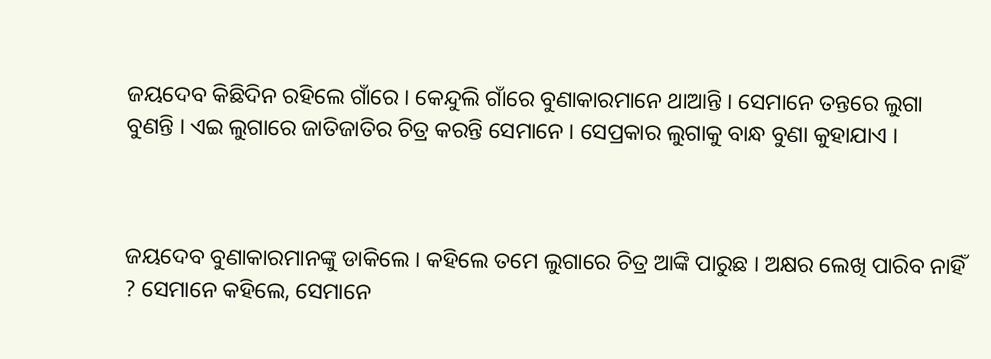ଜୟଦେବ କିଛିଦିନ ରହିଲେ ଗାଁରେ । କେନ୍ଦୁଲି ଗାଁରେ ବୁଣାକାରମାନେ ଥାଆନ୍ତି । ସେମାନେ ତନ୍ତରେ ଲୁଗା ବୁଣନ୍ତି । ଏଇ ଲୁଗାରେ ଜାତିଜାତିର ଚିତ୍ର କରନ୍ତି ସେମାନେ । ସେପ୍ରକାର ଲୁଗାକୁ ବାନ୍ଧ ବୁଣା କୁହାଯାଏ ।



ଜୟଦେବ ବୁଣାକାରମାନଙ୍କୁ ଡାକିଲେ । କହିଲେ ତମେ ଲୁଗାରେ ଚିତ୍ର ଆଙ୍କି ପାରୁଛ । ଅକ୍ଷର ଲେଖି ପାରିବ ନାହିଁ ? ସେମାନେ କହିଲେ, ସେମାନେ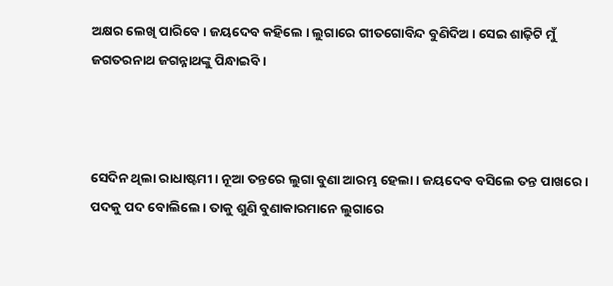ଅକ୍ଷର ଲେଖି ପାରିବେ । ଜୟଦେବ କହିଲେ । ଲୁଗାରେ ଗୀତଗୋବିନ୍ଦ ବୁଣିଦିଅ । ସେଇ ଶାଢ଼ିଟି ମୁଁ ଜଗତରନାଥ ଜଗନ୍ନାଥଙ୍କୁ ପିନ୍ଧାଇବି ।



ସେଦିନ ଥିଲା ରାଧାଷ୍ଟମୀ । ନୂଆ ତନ୍ତରେ ଲୁଗା ବୁଣା ଆରମ୍ଭ ହେଲା । ଜୟଦେବ ବସିଲେ ତନ୍ତ ପାଖରେ । ପଦକୁ ପଦ ବୋଲିଲେ । ତାକୁ ଶୁଣି ବୁଣାକାରମାନେ ଲୁଗାରେ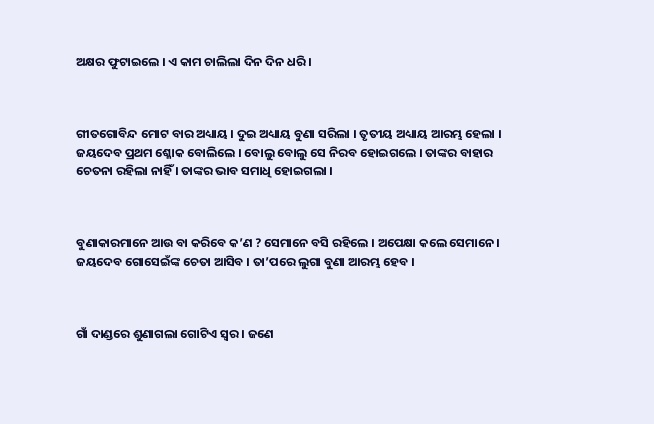ଅକ୍ଷର ଫୁଟାଇଲେ । ଏ କାମ ଚାଲିଲା ଦିନ ଦିନ ଧରି ।



ଗୀତଗୋବିନ୍ଦ ମୋଟ ବାର ଅଧ୍ୟାୟ । ଦୁଇ ଅଧ୍ୟାୟ ବୁଣା ସରିଲା । ତୃତୀୟ ଅଧ୍ୟାୟ ଆରମ୍ଭ ହେଲା । ଜୟଦେବ ପ୍ରଥମ ଶ୍ଳୋକ ବୋଲିଲେ । ବୋଲୁ ବୋଲୁ ସେ ନିରବ ହୋଇଗଲେ । ତାଙ୍କର ବାହାର ଚେତନା ରହିଲା ନାହିଁ । ତାଙ୍କର ଭାବ ସମାଧି ହୋଇଗଲା ।



ବୁଣାକାରମାନେ ଆଉ ବା କରିବେ କ’ଣ ? ସେମାନେ ବସି ରହିଲେ । ଅପେକ୍ଷା କଲେ ସେମାନେ । ଜୟଦେବ ଗୋସେଇଁଙ୍କ ଚେତା ଆସିବ । ତା’ପରେ ଲୁଗା ବୁଣା ଆରମ୍ଭ ହେବ ।



ଗାଁ ଦାଣ୍ଡରେ ଶୁଣାଗଲା ଗୋଟିଏ ସ୍ଵର । ଜଣେ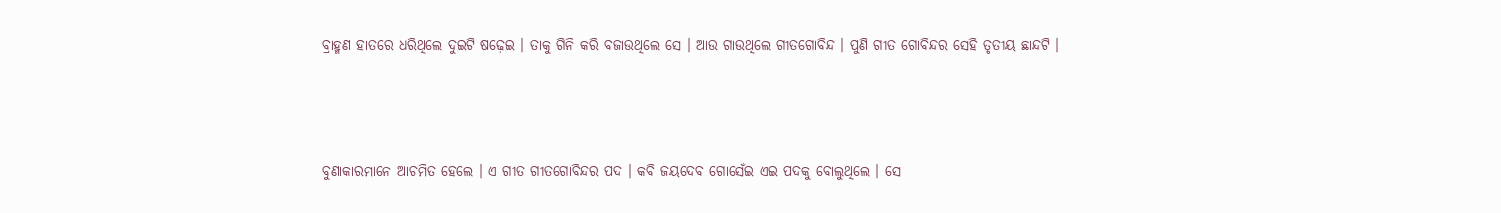ବ୍ରାହ୍ମଣ ହାତରେ ଧରିଥିଲେ ଦୁଇଟି ଷଢ଼େଇ । ତାକୁ ଗିନି କରି ବଜାଉଥିଲେ ସେ । ଆଉ ଗାଉଥିଲେ ଗୀତଗୋବିନ୍ଦ । ପୁଣି ଗୀତ ଗୋବିନ୍ଦର ସେହି ତୃତୀୟ ଛାନ୍ଦଟି ।



ବୁଣାକାରମାନେ ଆଚମିତ ହେଲେ । ଏ ଗୀତ ଗୀତଗୋବିନ୍ଦର ପଦ । କବି ଜୟଦେବ ଗୋସେଁଇ ଏଇ ପଦକୁ ବୋଲୁଥିଲେ । ସେ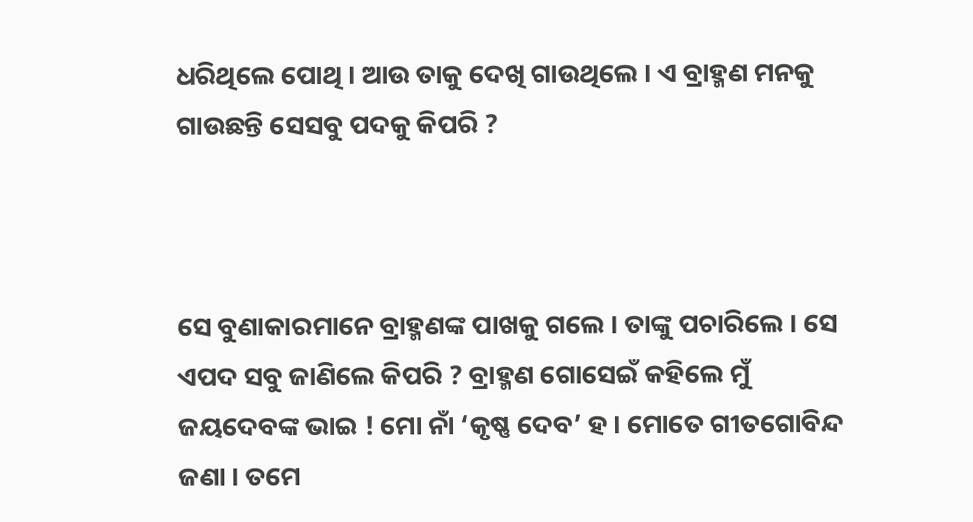ଧରିଥିଲେ ପୋଥି । ଆଉ ତାକୁ ଦେଖି ଗାଉଥିଲେ । ଏ ବ୍ରାହ୍ମଣ ମନକୁ ଗାଉଛନ୍ତି ସେସବୁ ପଦକୁ କିପରି ?



ସେ ବୁଣାକାରମାନେ ବ୍ରାହ୍ମଣଙ୍କ ପାଖକୁ ଗଲେ । ତାଙ୍କୁ ପଚାରିଲେ । ସେ ଏପଦ ସବୁ ଜାଣିଲେ କିପରି ? ବ୍ରାହ୍ମଣ ଗୋସେଇଁ କହିଲେ ମୁଁ ଜୟଦେବଙ୍କ ଭାଇ ! ମୋ ନାଁ ‘କୃଷ୍ଣ ଦେବ’ ହ । ମୋତେ ଗୀତଗୋବିନ୍ଦ ଜଣା । ତମେ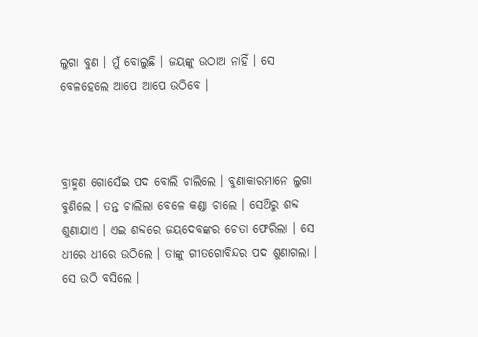ଲୁଗା ବୁଣ । ମୁଁ ବୋଲୁଛି । ଜୟଙ୍କୁ ଉଠାଅ ନାହିଁ । ସେ ବେଳହେଲେ ଆପେ ଆପେ ଉଠିବେ ।



ବ୍ରାହ୍ମଣ ଗୋସେଁଇ ପଦ ବୋଲି ଚାଲିଲେ । ବୁଣାକାରମାନେ ଲୁଗା ବୁଣିଲେ । ତନ୍ତ ଚାଲିଲା ବେଳେ କଣ୍ଡା ଚାଲେ । ସେଥ‌ିରୁ ଶବ୍ଦ ଶୁଣାଯାଏ । ଏଇ ଶବ୍ଦରେ ଜୟଦେବଙ୍କର ଚେତା ଫେରିଲା । ସେ ଧୀରେ ଧୀରେ ଉଠିଲେ । ତାଙ୍କୁ ଗୀତଗୋବିନ୍ଦର ପଦ ଶୁଣାଗଲା । ସେ ଉଠି ବସିଲେ ।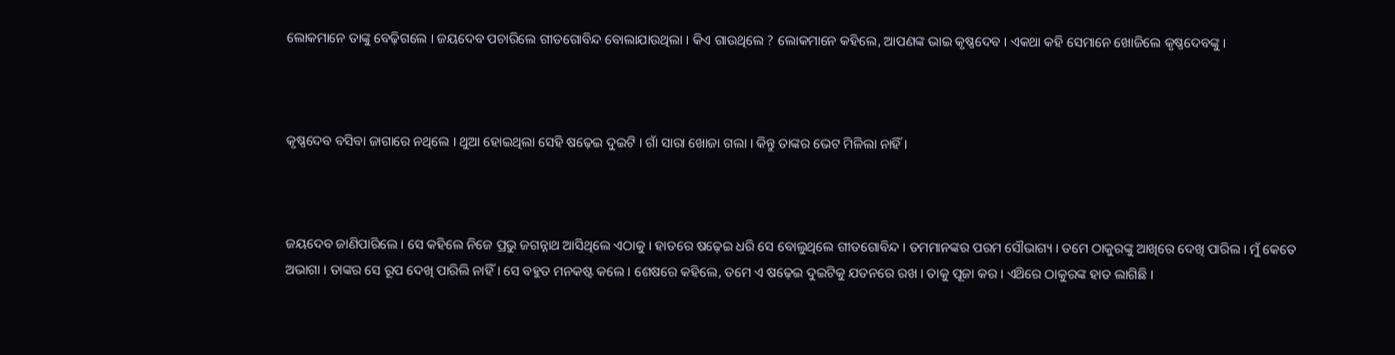ଲୋକମାନେ ତାଙ୍କୁ ବେଢ଼ିଗଲେ । ଜୟଦେବ ପଚାରିଲେ ଗୀତଗୋବିନ୍ଦ ବୋଲାଯାଉଥିଲା । କିଏ ଗାଉଥିଲେ ? ଲୋକମାନେ କହିଲେ, ଆପଣଙ୍କ ଭାଇ କୃଷ୍ଣଦେବ । ଏକଥା କହି ସେମାନେ ଖୋଜିଲେ କୃଷ୍ଣଦେବଙ୍କୁ ।



କୃଷ୍ଣଦେବ ବସିବା ଜାଗାରେ ନଥିଲେ । ଥୁଆ ହୋଇଥିଲା ସେହି ଷଢ଼େଇ ଦୁଇଟି । ଗାଁ ସାରା ଖୋଜା ଗଲା । କିନ୍ତୁ ତାଙ୍କର ଭେଟ ମିଳିଲା ନାହିଁ ।



ଜୟଦେବ ଜାଣିପାରିଲେ । ସେ କହିଲେ ନିଜେ ପ୍ରଭୁ ଜଗନ୍ନାଥ ଆସିଥିଲେ ଏଠାକୁ । ହାତରେ ଷଢ଼େଇ ଧରି ସେ ବୋଲୁଥିଲେ ଗୀତଗୋବିନ୍ଦ । ତମମାନଙ୍କର ପରମ ସୌଭାଗ୍ୟ । ତମେ ଠାକୁରଙ୍କୁ ଆଖିରେ ଦେଖି ପାରିଲ । ମୁଁ କେତେ ଅଭାଗା । ତାଙ୍କର ସେ ରୂପ ଦେଖି ପାରିଲି ନାହିଁ । ସେ ବହୁତ ମନକଷ୍ଟ କଲେ । ଶେଷରେ କହିଲେ, ତମେ ଏ ଷଢ଼େଇ ଦୁଇଟିକୁ ଯତନରେ ରଖ । ତାକୁ ପୂଜା କର । ଏଥ‌ିରେ ଠାକୁରଙ୍କ ହାତ ଲାଗିଛି ।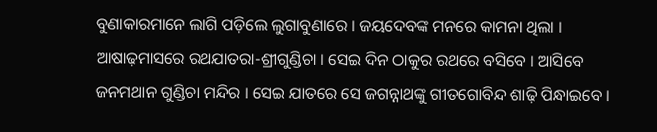ବୁଣାକାରମାନେ ଲାଗି ପଡ଼ିଲେ ଲୁଗାବୁଣାରେ । ଜୟଦେବଙ୍କ ମନରେ କାମନା ଥିଲା । ଆଷାଢ଼ମାସରେ ରଥଯାତରା-ଶ୍ରୀଗୁଣ୍ଡିଚା । ସେଇ ଦିନ ଠାକୁର ରଥରେ ବସିବେ । ଆସିବେ ଜନମଥାନ ଗୁଣ୍ଡିଚା ମନ୍ଦିର । ସେଇ ଯାତରେ ସେ ଜଗନ୍ନାଥଙ୍କୁ ଗୀତଗୋବିନ୍ଦ ଶାଢ଼ି ପିନ୍ଧାଇବେ ।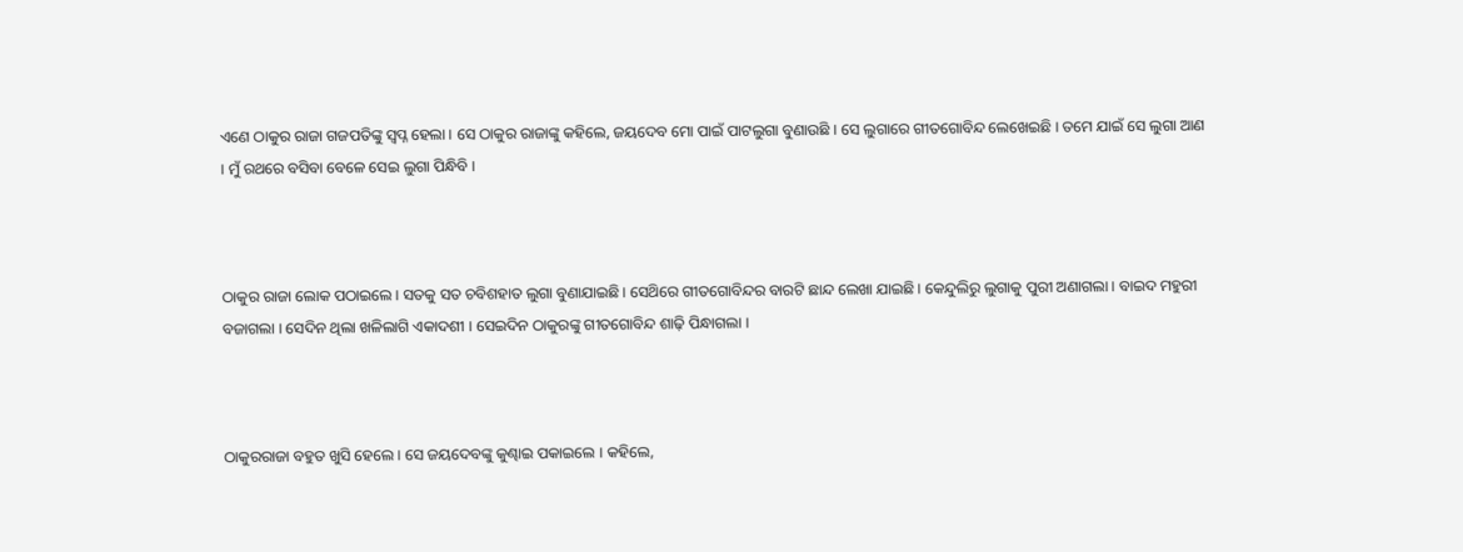ଏଣେ ଠାକୁର ରାଜା ଗଜପତିଙ୍କୁ ସ୍ଵପ୍ନ ହେଲା । ସେ ଠାକୁର ରାଜାଙ୍କୁ କହିଲେ, ଜୟଦେବ ମୋ ପାଇଁ ପାଟଲୁଗା ବୁଣାଉଛି । ସେ ଲୁଗାରେ ଗୀତଗୋବିନ୍ଦ ଲେଖେଇଛି । ତମେ ଯାଇଁ ସେ ଲୁଗା ଆଣ । ମୁଁ ରଥରେ ବସିବା ବେଳେ ସେଇ ଲୁଗା ପିନ୍ଧିବି ।



ଠାକୁର ରାଜା ଲୋକ ପଠାଇଲେ । ସତକୁ ସତ ଚବିଶହାତ ଲୁଗା ବୁଣାଯାଇଛି । ସେଥ‌ିରେ ଗୀତଗୋବିନ୍ଦର ବାରଟି ଛାନ୍ଦ ଲେଖା ଯାଇଛି । କେନ୍ଦୁଲିରୁ ଲୁଗାକୁ ପୁରୀ ଅଣାଗଲା । ବାଇଦ ମହୁରୀ ବଜାଗଲା । ସେଦିନ ଥିଲା ଖଳିଲାଗି ଏକାଦଶୀ । ସେଇଦିନ ଠାକୁରଙ୍କୁ ଗୀତଗୋବିନ୍ଦ ଶାଢ଼ି ପିନ୍ଧାଗଲା ।



ଠାକୁରରାଜା ବହୁତ ଖୁସି ହେଲେ । ସେ ଜୟଦେବଙ୍କୁ କୁଣ୍ଢାଇ ପକାଇଲେ । କହିଲେ,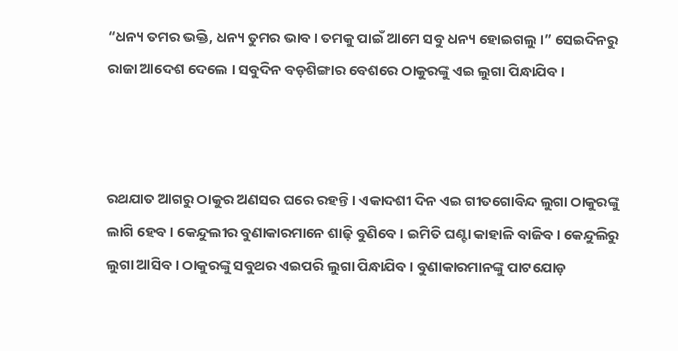“ଧନ୍ୟ ତମର ଭକ୍ତି, ଧନ୍ୟ ତୁମର ଭାବ । ତମକୁ ପାଇଁ ଆମେ ସବୁ ଧନ୍ୟ ହୋଇଗଲୁ ।” ସେଇଦିନରୁ ରାଜା ଆଦେଶ ଦେଲେ । ସବୁଦିନ ବଡ଼ଶିଙ୍ଗାର ବେଶରେ ଠାକୁରଙ୍କୁ ଏଇ ଲୁଗା ପିନ୍ଧାଯିବ ।



ରଥଯାତ ଆଗରୁ ଠାକୁର ଅଣସର ଘରେ ରହନ୍ତି । ଏକାଦଶୀ ଦିନ ଏଇ ଗୀତଗୋବିନ୍ଦ ଲୁଗା ଠାକୁରଙ୍କୁ ଲାଗି ହେବ । କେନ୍ଦୁଲୀର ବୁଣାକାରମାନେ ଶାଢ଼ି ବୁଣିବେ । ଇମିତି ଘଣ୍ଟା କାହାଳି ବାଜିବ । କେନ୍ଦୁଲିରୁ ଲୁଗା ଆସିବ । ଠାକୁରଙ୍କୁ ସବୁଥର ଏଇପରି ଲୁଗା ପିନ୍ଧାଯିବ । ବୁଣାକାରମାନଙ୍କୁ ପାଟଯୋଡ଼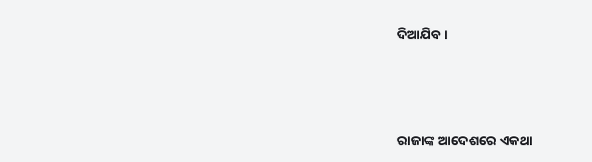ଦିଆଯିବ ।



ରାଜାଙ୍କ ଆଦେଶରେ ଏକଥା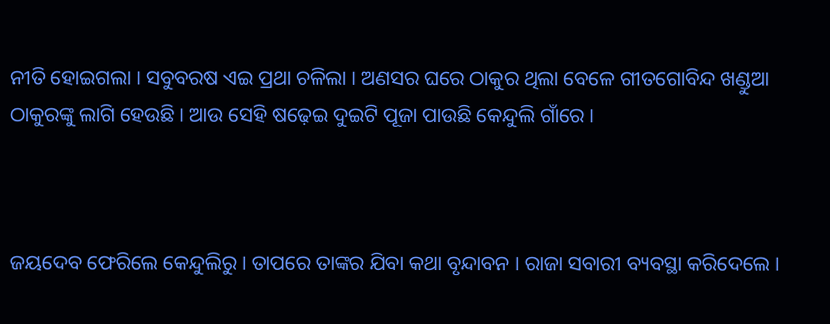ନୀତି ହୋଇଗଲା । ସବୁବରଷ ଏଇ ପ୍ରଥା ଚଳିଲା । ଅଣସର ଘରେ ଠାକୁର ଥିଲା ବେଳେ ଗୀତଗୋବିନ୍ଦ ଖଣ୍ଡୁଆ ଠାକୁରଙ୍କୁ ଲାଗି ହେଉଛି । ଆଉ ସେହି ଷଢ଼େଇ ଦୁଇଟି ପୂଜା ପାଉଛି କେନ୍ଦୁଲି ଗାଁରେ ।



ଜୟଦେବ ଫେରିଲେ କେନ୍ଦୁଲିରୁ । ତାପରେ ତାଙ୍କର ଯିବା କଥା ବୃନ୍ଦାବନ । ରାଜା ସବାରୀ ବ୍ୟବସ୍ଥା କରିଦେଲେ ।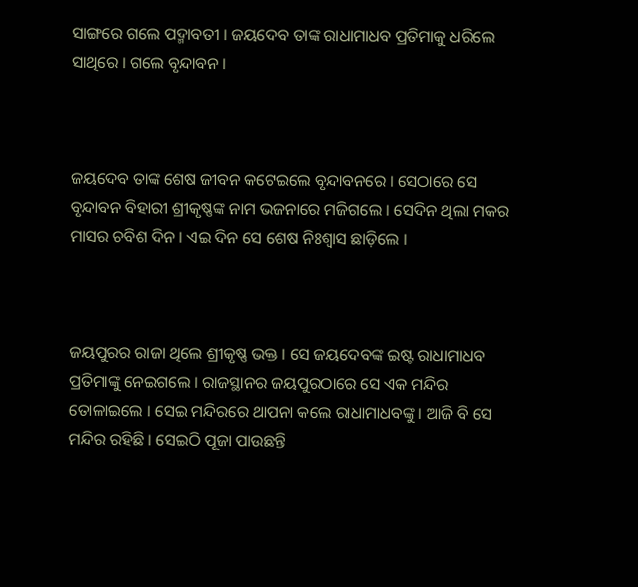ସାଙ୍ଗରେ ଗଲେ ପଦ୍ମାବତୀ । ଜୟଦେବ ତାଙ୍କ ରାଧାମାଧବ ପ୍ରତିମାକୁ ଧରିଲେ ସାଥିରେ । ଗଲେ ବୃନ୍ଦାବନ ।



ଜୟଦେବ ତାଙ୍କ ଶେଷ ଜୀବନ କଟେଇଲେ ବୃନ୍ଦାବନରେ । ସେଠାରେ ସେ ବୃନ୍ଦାବନ ବିହାରୀ ଶ୍ରୀକୃଷ୍ଣଙ୍କ ନାମ ଭଜନାରେ ମଜିଗଲେ । ସେଦିନ ଥିଲା ମକର ମାସର ଚବିଶ ଦିନ । ଏଇ ଦିନ ସେ ଶେଷ ନିଃଶ୍ଵାସ ଛାଡ଼ିଲେ ।



ଜୟପୁରର ରାଜା ଥିଲେ ଶ୍ରୀକୃଷ୍ଣ ଭକ୍ତ । ସେ ଜୟଦେବଙ୍କ ଇଷ୍ଟ ରାଧାମାଧବ ପ୍ରତିମାଙ୍କୁ ନେଇଗଲେ । ରାଜସ୍ଥାନର ଜୟପୁରଠାରେ ସେ ଏକ ମନ୍ଦିର ତୋଳାଇଲେ । ସେଇ ମନ୍ଦିରରେ ଥାପନା କଲେ ରାଧାମାଧବଙ୍କୁ । ଆଜି ବି ସେ ମନ୍ଦିର ରହିଛି । ସେଇଠି ପୂଜା ପାଉଛନ୍ତି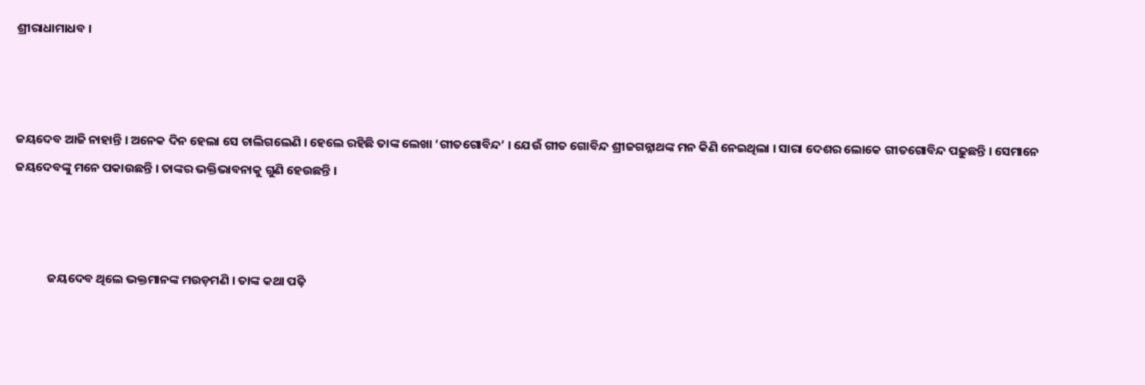ଶ୍ରୀରାଧାମାଧବ ।



ଜୟଦେବ ଆଜି ନାହାନ୍ତି । ଅନେକ ଦିନ ହେଲା ସେ ଚାଲିଗଲେଣି । ହେଲେ ରହିଛି ତାଙ୍କ ଲେଖା ‘ଗୀତଗୋବିନ୍ଦ’ । ଯେଉଁ ଗୀତ ଗୋବିନ୍ଦ ଶ୍ରୀଜଗନ୍ନାଥଙ୍କ ମନ କିଣି ନେଇଥିଲା । ସାରା ଦେଶର ଲୋକେ ଗୀତଗୋବିନ୍ଦ ପଢ଼ୁଛନ୍ତି । ସେମାନେ ଜୟଦେବଙ୍କୁ ମନେ ପକାଉଛନ୍ତି । ତାଙ୍କର ଭକ୍ତିଭାବନାକୁ ଗୁଣି ହେଉଛନ୍ତି ।



            ଜୟଦେବ ଥିଲେ ଭକ୍ତମାନଙ୍କ ମଉଡ଼ମଣି । ତାଙ୍କ କଥା ପଢ଼ି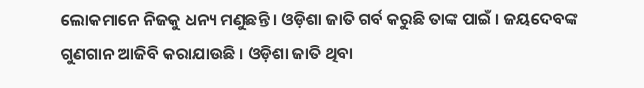ଲୋକମାନେ ନିଜକୁ ଧନ୍ୟ ମଣୁଛନ୍ତି । ଓଡ଼ିଶା ଜାତି ଗର୍ବ କରୁଛି ତାଙ୍କ ପାଇଁ । ଜୟଦେବଙ୍କ ଗୁଣଗାନ ଆଜିବି କରାଯାଉଛି । ଓଡ଼ିଶା ଜାତି ଥିବା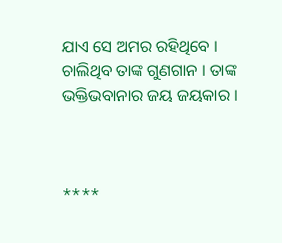ଯାଏ ସେ ଅମର ରହିଥିବେ । ଚାଲିଥିବ ତାଙ୍କ ଗୁଣଗାନ । ତାଙ୍କ ଭକ୍ତିଭବାନାର ଜୟ ଜୟକାର ।



****